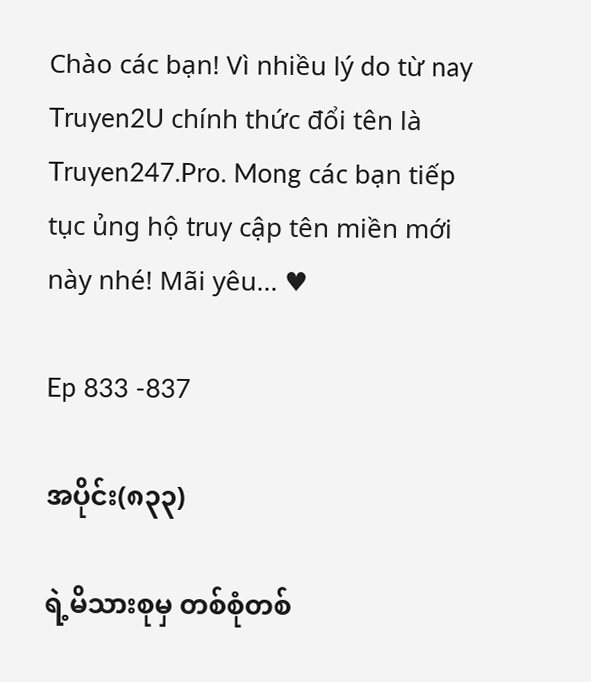Chào các bạn! Vì nhiều lý do từ nay Truyen2U chính thức đổi tên là Truyen247.Pro. Mong các bạn tiếp tục ủng hộ truy cập tên miền mới này nhé! Mãi yêu... ♥

Ep 833 -837

အပိုင်း(၈၃၃)

ရဲ့မိသားစုမှ တစ်စုံတစ်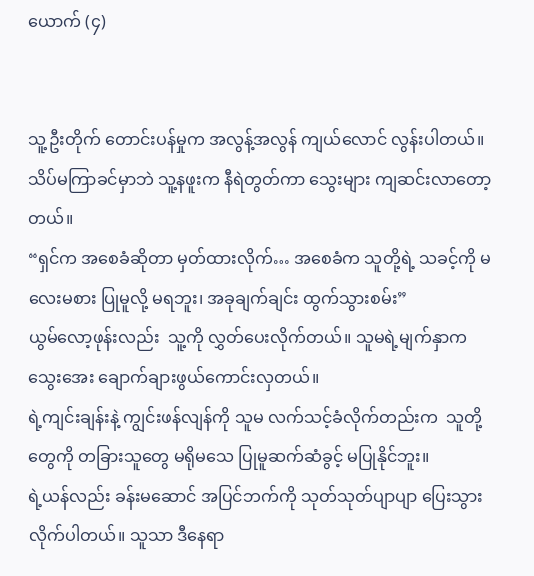ယောက် (၄)


သူ့ဦးတိုက် တောင်းပန်မှုက အလွန့်အလွန် ကျယ်လောင် လွန်းပါတယ်။ သိပ်မကြာခင်မှာဘဲ သူ့နဖူးက နီရဲတွတ်ကာ သွေးများ ကျဆင်းလာတော့တယ်။
“ရှင်က အစေခံဆိုတာ မှတ်ထားလိုက်… အစေခံက သူတို့ရဲ့ သခင့်ကို မလေးမစား ပြုမူလို့ မရဘူး၊ အခုချက်ချင်း ထွက်သွားစမ်း”
ယွမ်လော့ဖုန်းလည်း  သူ့ကို လွှတ်ပေးလိုက်တယ်။ သူမရဲ့မျက်နှာက သွေးအေး ချောက်ချားဖွယ်ကောင်းလှတယ်။
ရဲ့ကျင်းချန်းနဲ့ ကျွင်းဖန်လျန်ကို သူမ လက်သင့်ခံလိုက်တည်းက  သူတို့တွေကို တခြားသူတွေ မရိုမသေ ပြုမူဆက်ဆံခွင့် မပြုနိုင်ဘူး။
ရဲ့ယန်လည်း ခန်းမဆောင် အပြင်ဘက်ကို သုတ်သုတ်ပျာပျာ ပြေးသွားလိုက်ပါတယ်။ သူသာ ဒီနေရာ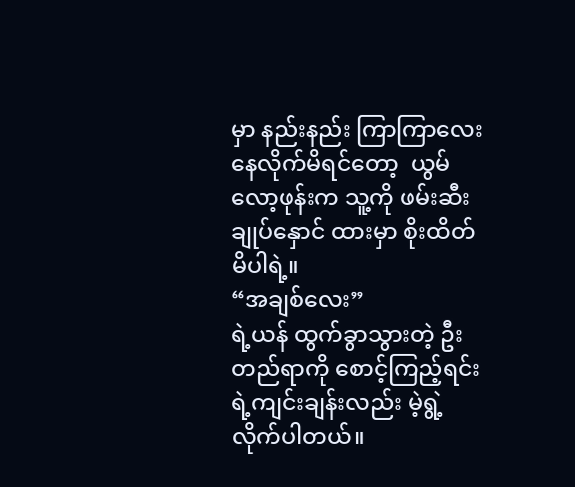မှာ နည်းနည်း ကြာကြာလေး နေလိုက်မိရင်တော့  ယွမ်လော့ဖုန်းက သူ့ကို ဖမ်းဆီးချုပ်နှောင် ထားမှာ စိုးထိတ်မိပါရဲ့။
“အချစ်လေး”
ရဲ့ယန် ထွက်ခွာသွားတဲ့ ဦးတည်ရာကို စောင့်ကြည့်ရင်း ရဲ့ကျင်းချန်းလည်း မဲ့ရွဲ့လိုက်ပါတယ်။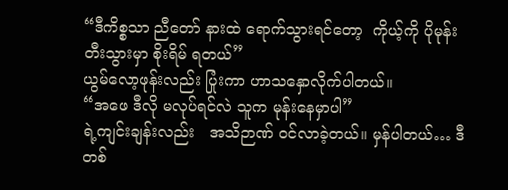“ဒီကိစ္စသာ ညီတော် နားထဲ ရောက်သွားရင်တော့  ကိုယ့်ကို ပိုမုန်းတီးသွားမှာ စိုးရိမ် ရတယ်”
ယွမ်လော့ဖုန်းလည်း ပြုံးကာ ဟာသနှောလိုက်ပါတယ်။
“အဖေ ဒီလို မလုပ်ရင်လဲ သူက မုန်းနေမှာပါ”
ရဲ့ကျင်းချန်းလည်း   အသိဉာဏ် ဝင်လာခဲ့တယ်။ မှန်ပါတယ်… ဒီတစ်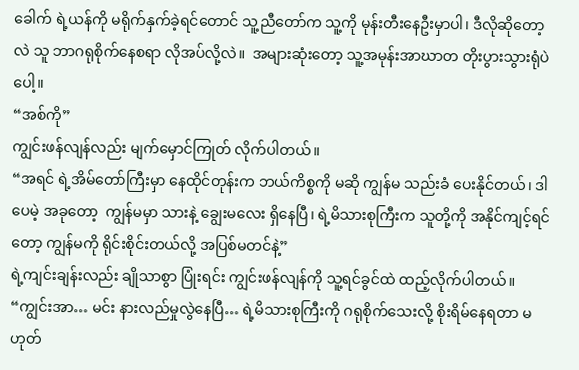ခေါက် ရဲ့ယန်ကို မရိုက်နှက်ခဲ့ရင်တောင် သူ့ညီတော်က သူ့ကို မုန်းတီးနေဦးမှာပါ၊ ဒီလိုဆိုတော့လဲ သူ ဘာဂရုစိုက်နေစရာ လိုအပ်လို့လဲ။  အများဆုံးတော့ သူ့အမုန်းအာဃာတ တိုးပွားသွားရုံပဲပေါ့။
“အစ်ကို”
ကျွင်းဖန်လျန်လည်း မျက်မှောင်ကြုတ် လိုက်ပါတယ်။
“အရင် ရဲ့အိမ်တော်ကြီးမှာ နေထိုင်တုန်းက ဘယ်ကိစ္စကို မဆို ကျွန်မ သည်းခံ ပေးနိုင်တယ်၊ ဒါပေမဲ့ အခုတော့  ကျွန်မမှာ သားနဲ့ ချွေးမလေး ရှိနေပြီ၊ ရဲ့မိသားစုကြီးက သူတို့ကို အနိုင်ကျင့်ရင်တော့ ကျွန်မကို ရိုင်းစိုင်းတယ်လို့ အပြစ်မတင်နဲ့”
ရဲ့ကျင်းချန်းလည်း ချိုသာစွာ ပြုံးရင်း ကျွင်းဖန်လျန်ကို သူ့ရင်ခွင်ထဲ ထည့်လိုက်ပါတယ်။
“ကျွင်းအာ… မင်း နားလည်မှုလွဲနေပြီ… ရဲ့မိသားစုကြီးကို ဂရုစိုက်သေးလို့ စိုးရိမ်နေရတာ မဟုတ်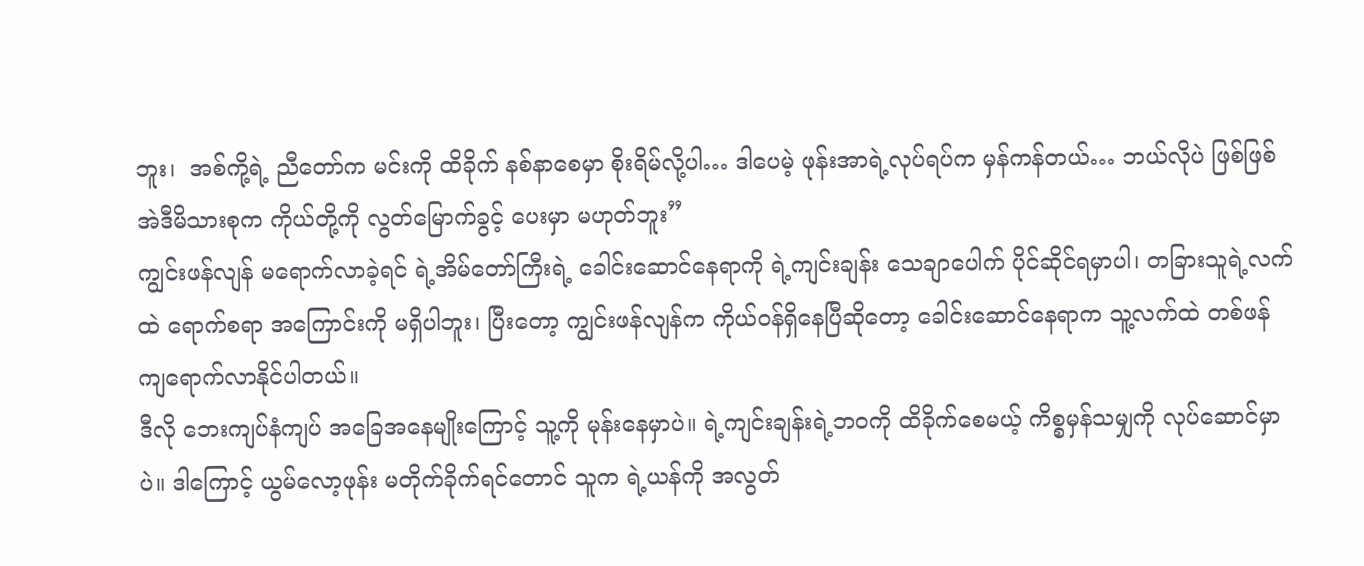ဘူး၊  အစ်ကို့ရဲ့ ညီတော်က မင်းကို ထိခိုက် နစ်နာစေမှာ စိုးရိမ်လို့ပါ… ဒါပေမဲ့ ဖုန်းအာရဲ့လုပ်ရပ်က မှန်ကန်တယ်… ဘယ်လိုပဲ ဖြစ်ဖြစ် အဲဒီမိသားစုက ကိုယ်တို့ကို လွတ်မြောက်ခွင့် ပေးမှာ မဟုတ်ဘူး”
ကျွင်းဖန်လျန် မရောက်လာခဲ့ရင် ရဲ့အိမ်တော်ကြီးရဲ့ ခေါင်းဆောင်နေရာကို ရဲ့ကျင်းချန်း သေချာပေါက် ပိုင်ဆိုင်ရမှာပါ၊ တခြားသူရဲ့လက်ထဲ ရောက်စရာ အကြောင်းကို မရှိပါဘူး၊ ပြီးတော့ ကျွင်းဖန်လျန်က ကိုယ်ဝန်ရှိနေပြီဆိုတော့ ခေါင်းဆောင်နေရာက သူ့လက်ထဲ တစ်ဖန် ကျရောက်လာနိုင်ပါတယ်။
ဒီလို ဘေးကျပ်နံကျပ် အခြေအနေမျိုးကြောင့် သူ့ကို မုန်းနေမှာပဲ။ ရဲ့ကျင်းချန်းရဲ့ဘဝကို ထိခိုက်စေမယ့် ကိစ္စမှန်သမျှကို လုပ်ဆောင်မှာပဲ။ ဒါကြောင့် ယွမ်လော့ဖုန်း မတိုက်ခိုက်ရင်တောင် သူက ရဲ့ယန်ကို အလွတ်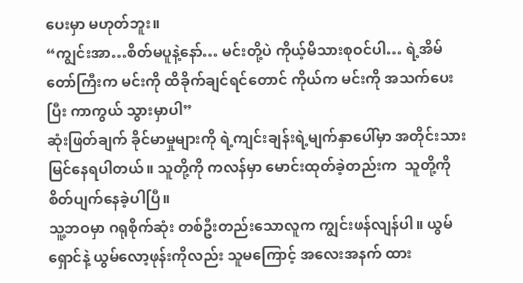ပေးမှာ မဟုတ်ဘူး။
“ကျွင်းအာ…စိတ်မပူနဲ့နော်… မင်းတို့ပဲ ကိုယ့်မိသားစုဝင်ပါ… ရဲ့အိမ်တော်ကြီးက မင်းကို ထိခိုက်ချင်ရင်တောင် ကိုယ်က မင်းကို အသက်ပေးပြီး ကာကွယ် သွားမှာပါ”
ဆုံးဖြတ်ချက် ခိုင်မာမှုများကို ရဲ့ကျင်းချန်းရဲ့မျက်နှာပေါ်မှာ အတိုင်းသား မြင်နေရပါတယ်။ သူတို့ကို ကလန်မှာ မောင်းထုတ်ခဲ့တည်းက  သူတို့ကို စိတ်ပျက်နေခဲ့ပါပြီ။
သူ့ဘဝမှာ ဂရုစိုက်ဆုံး တစ်ဦးတည်းသောလူက ကျွင်းဖန်လျန်ပါ။ ယွမ်ရှောင်နဲ့ ယွမ်လော့ဖုန်းကိုလည်း သူမကြောင့် အလေးအနက် ထား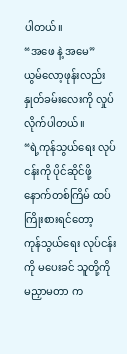ပါတယ်။
“အဖေ နဲ့ အမေ”
ယွမ်လော့ဖုန်းလည်း နှုတ်ခမ်းလေးကို လှုပ်လိုက်ပါတယ်။
“ရဲ့ကုန်သွယ်ရေး လုပ်ငန်းကို ပိုင်ဆိုင်ဖို့ နောက်တစ်ကြိမ် ထပ်ကြိုးစားရင်တော့   ကုန်သွယ်ရေး လုပ်ငန်းကို မပေးခင် သူတို့ကို မညှာမတာ က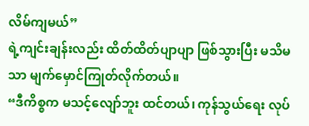လိမ်ကျမယ်”
ရဲ့ကျင်းချန်းလည်း ထိတ်ထိတ်ပျာပျာ ဖြစ်သွားပြီး မသိမသာ မျက်မှောင်ကြုတ်လိုက်တယ်။
“ဒီကိစ္စက မသင့်လျော်ဘူး ထင်တယ်၊ ကုန်သွယ်ရေး လုပ်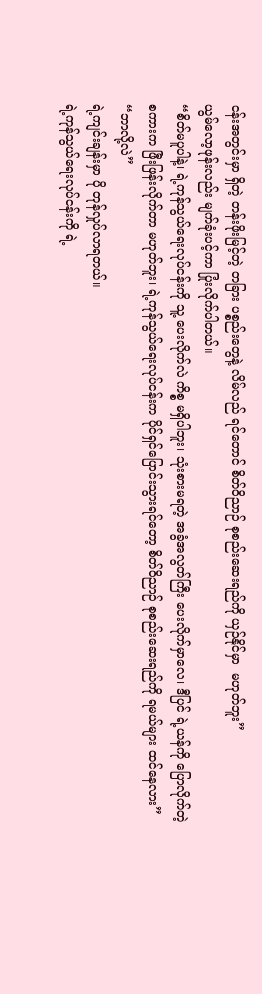ငန်းအတွင်းမှာ ရှိတဲ့ တန်းဖိုးမြင့်တဲ့ တခြား ပစ္စည်းတွေနဲ့ လိမ်လည် ရင်တောင် စိတ်ဝိညာဉ် စုစည်းဆေးရည်ကို ယှဉ်နိုင်မှာ  မဟုတ်ဘူး”
ယွမ်လော့ဖုန်းလည်း မျက်ခုံးပင့်ကာ ပြုံးလိုက်ပါတယ်။
“စိတ်မပူပါနဲ့၊ ရဲ့ကုန်သွယ်ရေးလုပ်ငန်းကို သူ့ ပေးလိုက်လဲ ကိစ္စ မရှိပါဘူး၊ သုံးစားမရတဲ့ အခွံအလွတ်ကြီး ပေးလိုက်မှာလေ၊ ဒီပြင် ရဲ့ယန်ကို ပြောလိုက်တဲ့ စကားက ဖြီးဖြန်းလိုက်တာ မဟုတ်ဘူး၊ ရဲ့ကုန်သွယ်ရေးလုပ်ငန်းက ပိုင်ရှင်ပြောင်းသွားရင်တော့ စိတ်ဝိညာဉ် စုစည်းဆေးရည်ကို ရမယ်များ ထင်နေလား”
“ဘာလို့လဲ”
ရဲ့ကျင်းချန်းမှာ ပို တုန်လှုပ်လာရတယ်။
ရဲ့ကုန်သွယ်ရေးလုပ်ငန်းကို ရဲ့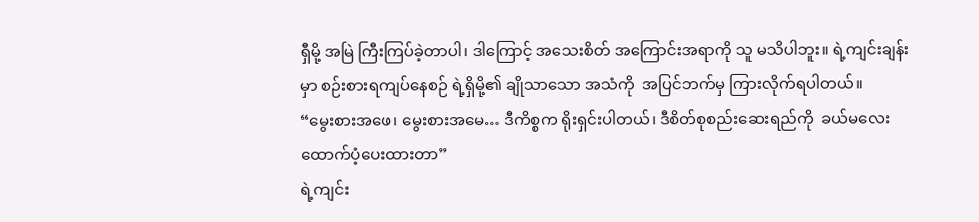ရှီမို့ အမြဲ ကြီးကြပ်ခဲ့တာပါ၊ ဒါကြောင့် အသေးစိတ် အကြောင်းအရာကို သူ မသိပါဘူး။ ရဲ့ကျင်းချန်းမှာ စဉ်းစားရကျပ်နေစဉ် ရဲ့ရှိမို့၏ ချိုသာသော အသံကို  အပြင်ဘက်မှ ကြားလိုက်ရပါတယ်။
“မွေးစားအဖေ၊ မွေးစားအမေ… ဒီကိစ္စက ရိုးရှင်းပါတယ်၊ ဒီစိတ်စုစည်းဆေးရည်ကို  ခယ်မလေး ထောက်ပံ့ပေးထားတာ”
ရဲ့ကျင်း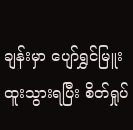ချန်းမှာ ပျော်ရွှင်မြူးထူးသွားရပြီး စိတ်ရှုပ်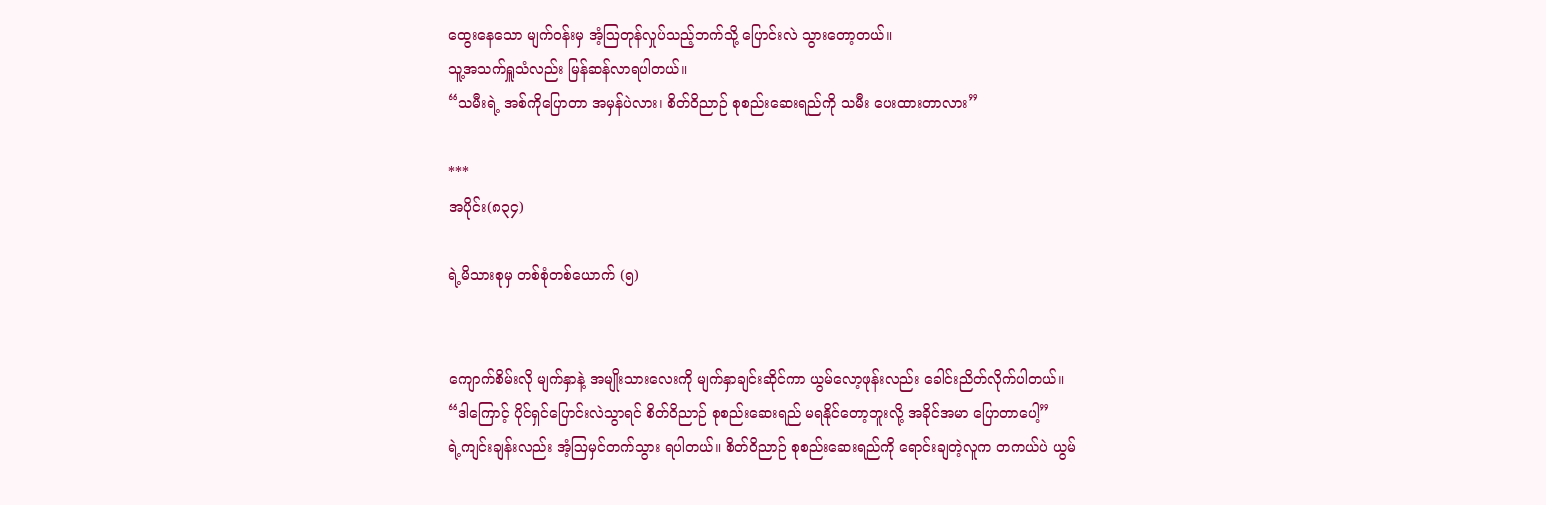ထွေးနေသော မျက်ဝန်းမှ အံ့ဩတုန်လှုပ်သည့်ဘက်သို့ ပြောင်းလဲ သွားတော့တယ်။
သူ့အသက်ရှူသံလည်း မြန်ဆန်လာရပါတယ်။
“သမီးရဲ့ အစ်ကိုပြောတာ အမှန်ပဲလား၊ စိတ်ဝိညာဉ် စုစည်းဆေးရည်ကို သမီး ပေးထားတာလား”

***
အပိုင်း(၈၃၄)

ရဲ့မိသားစုမှ တစ်စုံတစ်ယောက် (၅)


ကျောက်စိမ်းလို မျက်နှာနဲ့ အမျိုးသားလေးကို မျက်နှာချင်းဆိုင်ကာ ယွမ်လော့ဖုန်းလည်း ခေါင်းညိတ်လိုက်ပါတယ်။
“ဒါကြောင့် ပိုင်ရှင်ပြောင်းလဲသွာရင် စိတ်ဝိညာဉ် စုစည်းဆေးရည် မရနိုင်တော့ဘူးလို့ အခိုင်အမာ ပြောတာပေါ့”
ရဲ့ကျင်းချန်းလည်း အံ့ဩမှင်တက်သွား ရပါတယ်။ စိတ်ဝိညာဉ် စုစည်းဆေးရည်ကို ရောင်းချတဲ့လူက တကယ်ပဲ ယွမ်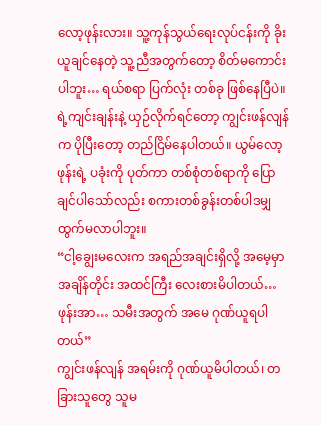လော့ဖုန်းလား။ သူ့ကုန်သွယ်ရေးလုပ်ငန်းကို ခိုးယူချင်နေတဲ့ သူ့ညီအတွက်တော့ စိတ်မကောင်းပါဘူး… ရယ်စရာ ပြက်လုံး တစ်ခု ဖြစ်နေပြီပဲ။
ရဲ့ကျင်းချန်းနဲ့ ယှဉ်လိုက်ရင်တော့ ကျွင်းဖန်လျန်က ပိုပြီးတော့ တည်ငြိမ်နေပါတယ်။ ယွမ်လော့ဖုန်းရဲ့ ပခုံးကို ပုတ်ကာ တစ်စုံတစ်ရာကို ပြောချင်ပါသော်လည်း စကားတစ်ခွန်းတစ်ပါဒမျှ ထွက်မလာပါဘူး။
“ငါ့ချွေးမလေးက အရည်အချင်းရှိလို့ အမေ့မှာ အချိန်တိုင်း အထင်ကြီး လေးစားမိပါတယ်… ဖုန်းအာ… သမီးအတွက် အမေ ဂုဏ်ယူရပါတယ်”
ကျွင်းဖန်လျန် အရမ်းကို ဂုဏ်ယူမိပါတယ်၊ တခြားသူတွေ သူမ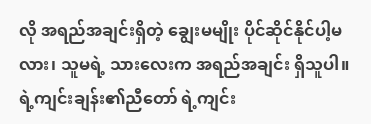လို အရည်အချင်းရှိတဲ့ ချွေးမမျိုး ပိုင်ဆိုင်နိုင်ပါ့မလား၊ သူမရဲ့ သားလေးက အရည်အချင်း ရှိသူပါ။  ရဲ့ကျင်းချန်း၏ညီတော် ရဲ့ကျင်း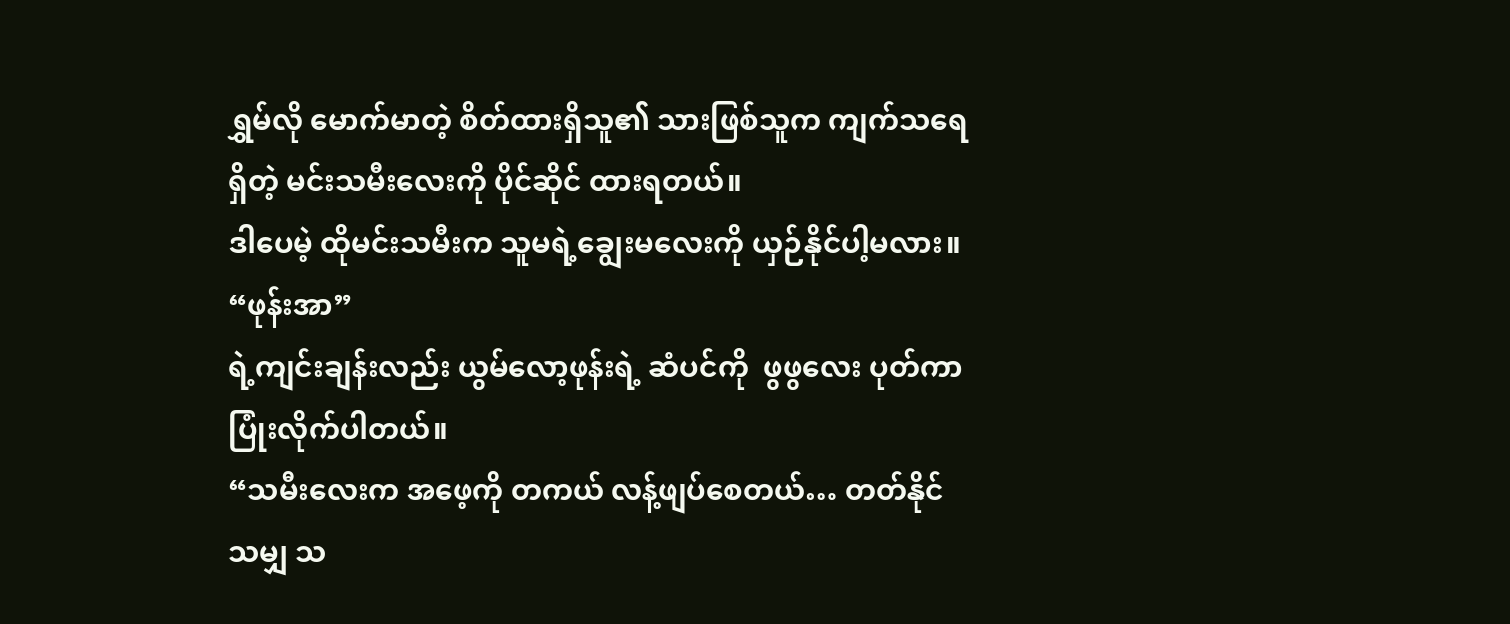ရွှမ်လို မောက်မာတဲ့ စိတ်ထားရှိသူ၏ သားဖြစ်သူက ကျက်သရေရှိတဲ့ မင်းသမီးလေးကို ပိုင်ဆိုင် ထားရတယ်။
ဒါပေမဲ့ ထိုမင်းသမီးက သူမရဲ့ချွေးမလေးကို ယှဉ်နိုင်ပါ့မလား။
“ဖုန်းအာ”
ရဲ့ကျင်းချန်းလည်း ယွမ်လော့ဖုန်းရဲ့ ဆံပင်ကို  ဖွဖွလေး ပုတ်ကာ ပြုံးလိုက်ပါတယ်။
“သမီးလေးက အဖေ့ကို တကယ် လန့်ဖျပ်စေတယ်… တတ်နိုင်သမျှ သ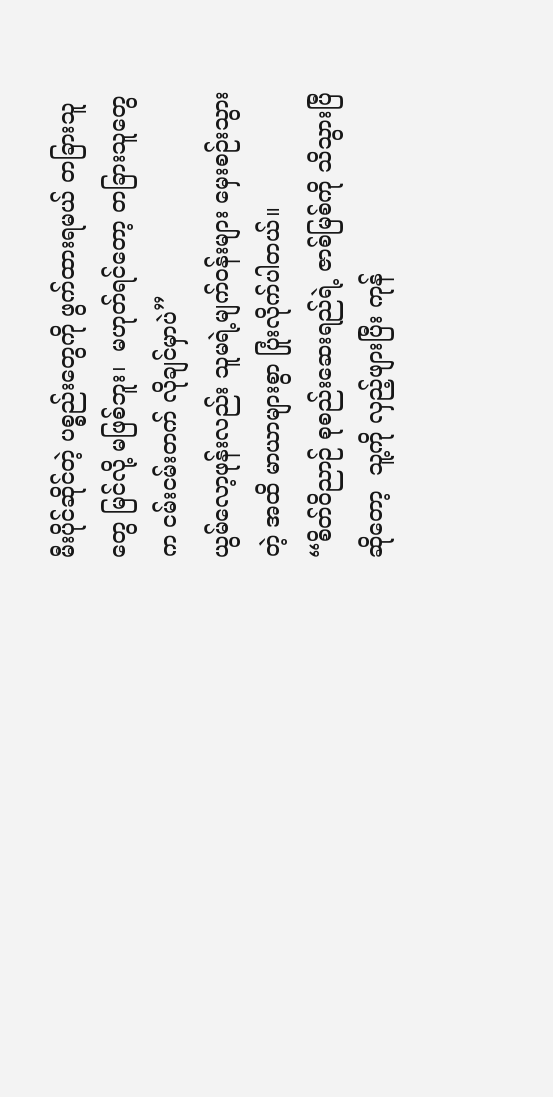မီးပိုင်ဆိုင်တဲ့ ပစ္စည်းတွေကို ဖွက်ထားရမယ် တခြားသူတွေ မြင်လို့ မဖြစ်ဘူး၊  မဟုတ်ရင်တော့ တခြားသူတွေက ငမ်းငမ်းတက် လိုချင်မှာပဲ”
ယွမ်လော့ဖုန်းလည်း သူမရဲ့မျက်ဝန်းများ မှေးစဉ်းသွားတဲ့ အထိ မာယာများစွာ ပြုံးလိုက်ပါတယ်။
“စိတ်ဝိညာဉ် စုစည်းဆေးရည်ရဲ့ ဇာစ်မြစ်ကို သိသွားပြီဆိုတော့  သူ့ကို လှည့်ဖျားပြီး ကုန်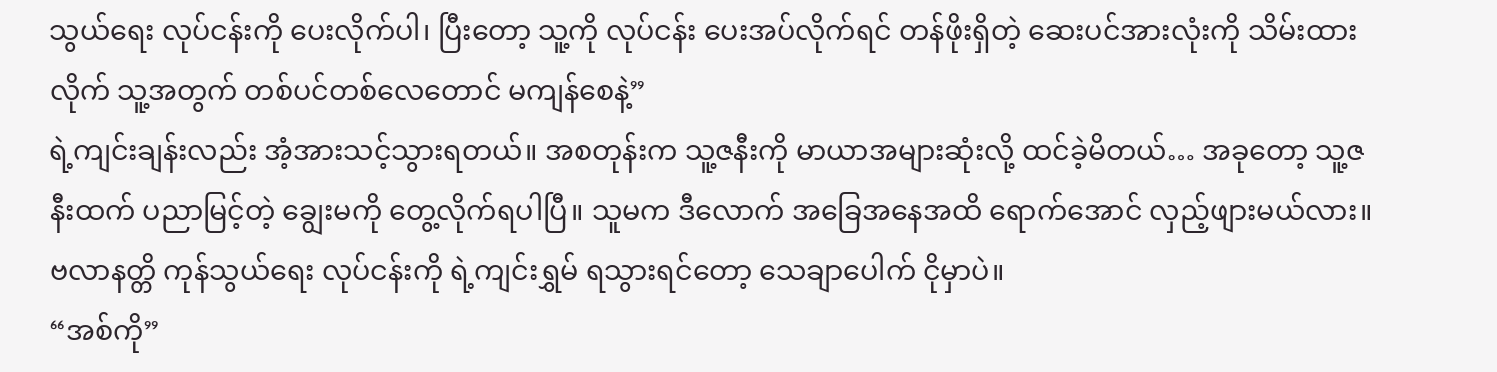သွယ်ရေး လုပ်ငန်းကို ပေးလိုက်ပါ၊ ပြီးတော့ သူ့ကို လုပ်ငန်း ပေးအပ်လိုက်ရင် တန်ဖိုးရှိတဲ့ ဆေးပင်အားလုံးကို သိမ်းထားလိုက် သူ့အတွက် တစ်ပင်တစ်လေတောင် မကျန်စေနဲ့”
ရဲ့ကျင်းချန်းလည်း အံ့အားသင့်သွားရတယ်။ အစတုန်းက သူ့ဇနီးကို မာယာအများဆုံးလို့ ထင်ခဲ့မိတယ်… အခုတော့ သူ့ဇနီးထက် ပညာမြင့်တဲ့ ချွေးမကို တွေ့လိုက်ရပါပြီ။ သူမက ဒီလောက် အခြေအနေအထိ ရောက်အောင် လှည့်ဖျားမယ်လား။ ဗလာနတ္တိ ကုန်သွယ်ရေး လုပ်ငန်းကို ရဲ့ကျင်းရွှမ် ရသွားရင်တော့ သေချာပေါက် ငိုမှာပဲ။
“အစ်ကို”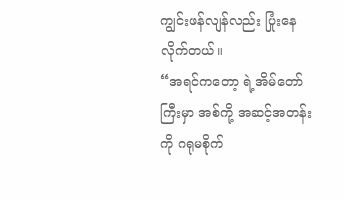ကျွင်းဖန်လျန်လည်း ပြုံးနေလိုက်တယ်။
“အရင်ကတော့ ရဲ့အိမ်တော်ကြီးမှာ အစ်ကို့ အဆင့်အတန်းကို ဂရုမစိုက်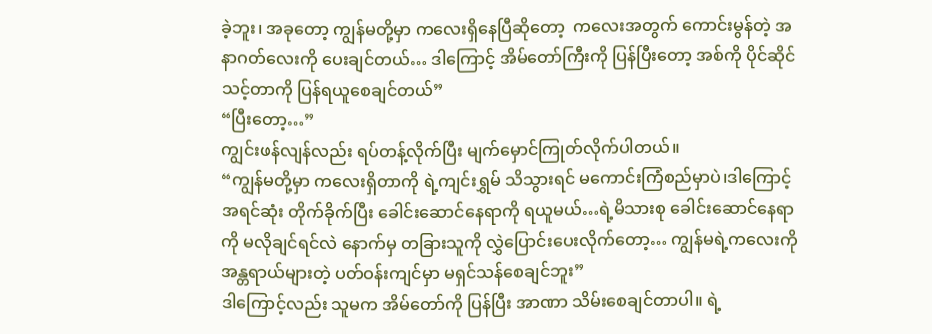ခဲ့ဘူး၊ အခုတော့ ကျွန်မတို့မှာ ကလေးရှိနေပြီဆိုတော့  ကလေးအတွက် ကောင်းမွန်တဲ့ အနာဂတ်လေးကို ပေးချင်တယ်… ဒါကြောင့် အိမ်တော်ကြီးကို ပြန်ပြီးတော့ အစ်ကို ပိုင်ဆိုင်သင့်တာကို ပြန်ရယူစေချင်တယ်”
“ပြီးတော့…”
ကျွင်းဖန်လျန်လည်း ရပ်တန့်လိုက်ပြီး မျက်မှောင်ကြုတ်လိုက်ပါတယ်။
“ကျွန်မတို့မှာ ကလေးရှိတာကို ရဲ့ကျင်းရွှမ် သိသွားရင် မကောင်းကြံစည်မှာပဲ၊ဒါကြောင့် အရင်ဆုံး တိုက်ခိုက်ပြီး ခေါင်းဆောင်နေရာကို ရယူမယ်…ရဲ့မိသားစု ခေါင်းဆောင်နေရာကို မလိုချင်ရင်လဲ နောက်မှ တခြားသူကို လွှဲပြောင်းပေးလိုက်တော့… ကျွန်မရဲ့ကလေးကို အန္တရာယ်များတဲ့ ပတ်ဝန်းကျင်မှာ မရှင်သန်စေချင်ဘူး”
ဒါကြောင့်လည်း သူမက အိမ်တော်ကို ပြန်ပြီး အာဏာ သိမ်းစေချင်တာပါ။ ရဲ့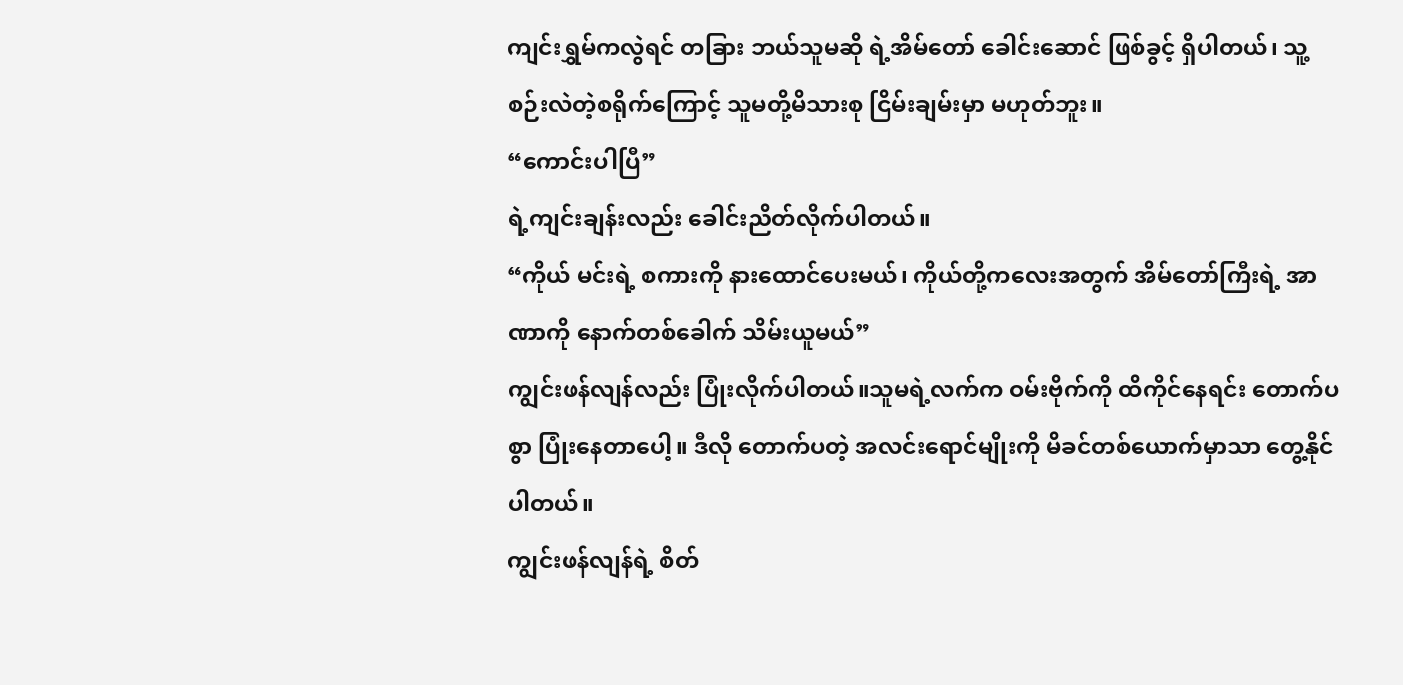ကျင်းရွှမ်ကလွဲရင် တခြား ဘယ်သူမဆို ရဲ့အိမ်တော် ခေါင်းဆောင် ဖြစ်ခွင့် ရှိပါတယ်၊ သူ့စဉ်းလဲတဲ့စရိုက်ကြောင့် သူမတို့မိသားစု ငြိမ်းချမ်းမှာ မဟုတ်ဘူး။
“ကောင်းပါပြီ”
ရဲ့ကျင်းချန်းလည်း ခေါင်းညိတ်လိုက်ပါတယ်။
“ကိုယ် မင်းရဲ့ စကားကို နားထောင်ပေးမယ်၊ ကိုယ်တို့ကလေးအတွက် အိမ်တော်ကြီးရဲ့ အာဏာကို နောက်တစ်ခေါက် သိမ်းယူမယ်”
ကျွင်းဖန်လျန်လည်း ပြုံးလိုက်ပါတယ်။သူမရဲ့လက်က ဝမ်းဗိုက်ကို ထိကိုင်နေရင်း တောက်ပစွာ ပြုံးနေတာပေါ့။ ဒီလို တောက်ပတဲ့ အလင်းရောင်မျိုးကို မိခင်တစ်ယောက်မှာသာ တွေ့နိုင်ပါတယ်။
ကျွင်းဖန်လျန်ရဲ့ စိတ်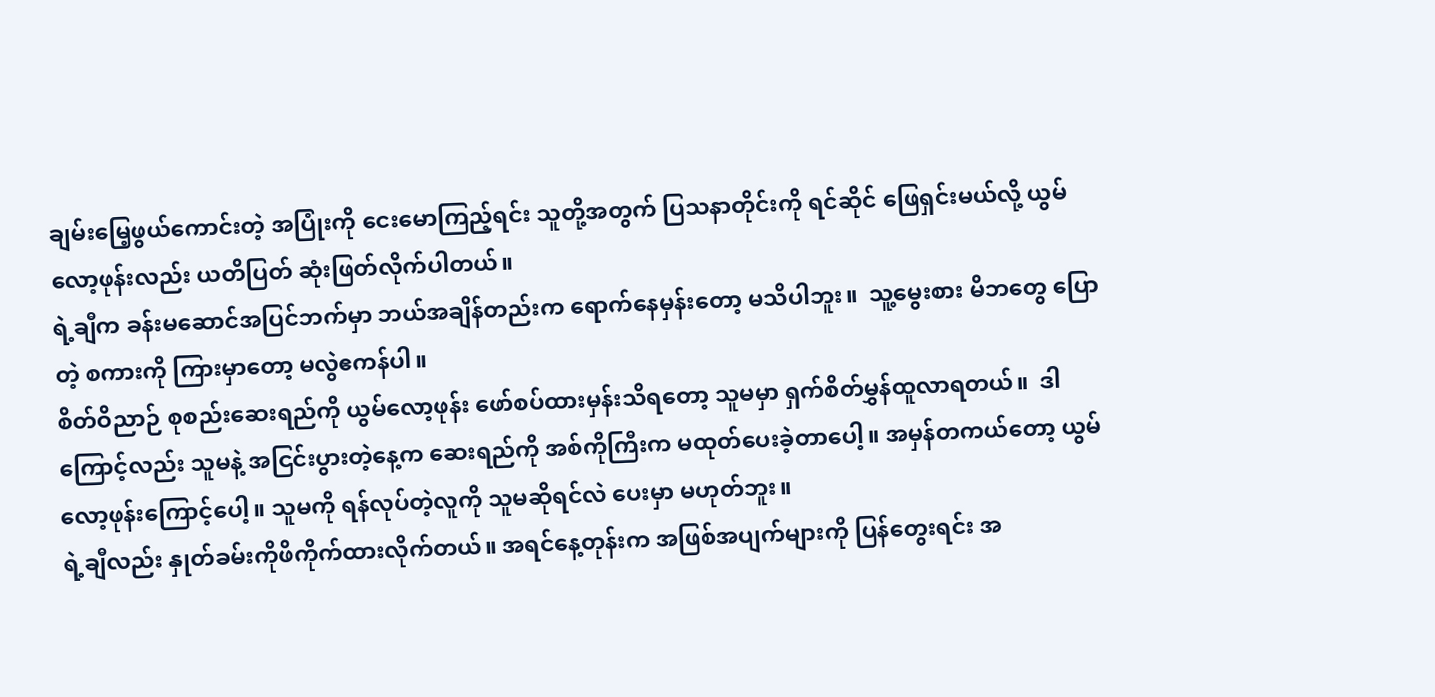ချမ်းမြေ့ဖွယ်ကောင်းတဲ့ အပြုံးကို ငေးမောကြည့်ရင်း သူတို့အတွက် ပြသနာတိုင်းကို ရင်ဆိုင် ဖြေရှင်းမယ်လို့ ယွမ်လော့ဖုန်းလည်း ယတိပြတ် ဆုံးဖြတ်လိုက်ပါတယ်။
ရဲ့ချီက ခန်းမဆောင်အပြင်ဘက်မှာ ဘယ်အချိန်တည်းက ရောက်နေမှန်းတော့ မသိပါဘူး။  သူ့မွေးစား မိဘတွေ ပြောတဲ့ စကားကို ကြားမှာတော့ မလွဲဧကန်ပါ။
စိတ်ဝိညာဉ် စုစည်းဆေးရည်ကို ယွမ်လော့ဖုန်း ဖော်စပ်ထားမှန်းသိရတော့ သူမမှာ ရှက်စိတ်မွှန်ထူလာရတယ်။  ဒါကြောင့်လည်း သူမနဲ့ အငြင်းပွားတဲ့နေ့က ဆေးရည်ကို အစ်ကိုကြီးက မထုတ်ပေးခဲ့တာပေါ့။ အမှန်တကယ်တော့ ယွမ်လော့ဖုန်းကြောင့်ပေါ့။ သူမကို ရန်လုပ်တဲ့လူကို သူမဆိုရင်လဲ ပေးမှာ မဟုတ်ဘူး။
ရဲ့ချီလည်း နှုတ်ခမ်းကိုဖိကိုက်ထားလိုက်တယ်။ အရင်နေ့တုန်းက အဖြစ်အပျက်များကို ပြန်တွေးရင်း အ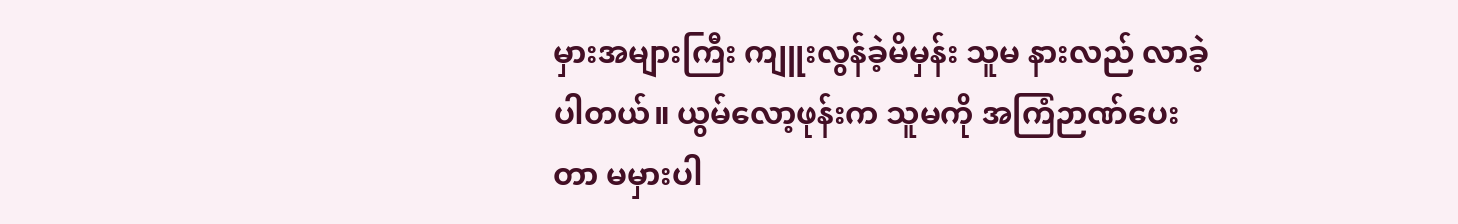မှားအများကြီး ကျူးလွန်ခဲ့မိမှန်း သူမ နားလည် လာခဲ့ပါတယ်။ ယွမ်လော့ဖုန်းက သူမကို အကြံဉာဏ်ပေးတာ မမှားပါ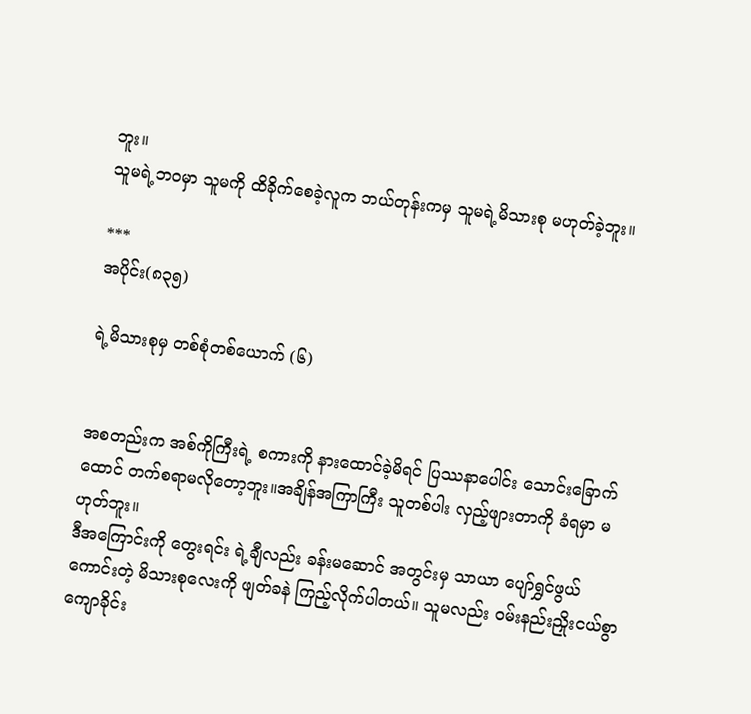ဘူး။
သူမရဲ့ဘဝမှာ သူမကို ထိခိုက်စေခဲ့လူက ဘယ်တုန်းကမှ သူမရဲ့မိသားစု မဟုတ်ခဲ့ဘူး။

***
အပိုင်း(၈၃၅)

ရဲ့မိသားစုမှ တစ်စုံတစ်ယောက် (၆)


အစတည်းက အစ်ကိုကြီးရဲ့ စကားကို နားထောင်ခဲ့မိရင် ပြဿနာပေါင်း သောင်းခြောက်ထောင် တက်စရာမလိုတော့ဘူး။အချိန်အကြာကြီး သူတစ်ပါး လှည့်ဖျားတာကို ခံရမှာ မဟုတ်ဘူး။
ဒီအကြောင်းကို တွေးရင်း ရဲ့ချီလည်း ခန်းမဆောင် အတွင်းမှ သာယာ ပျော်ရွှင်ဖွယ်ကောင်းတဲ့ မိသားစုလေးကို ဖျတ်ခနဲ ကြည့်လိုက်ပါတယ်။ သူမလည်း ဝမ်းနည်းညှိုးငယ်စွာ ကျောခိုင်း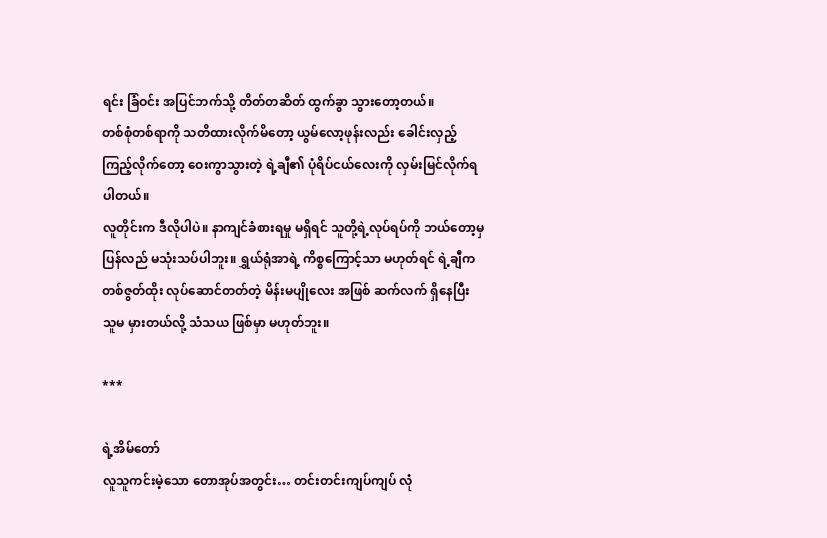ရင်း ခြံဝင်း အပြင်ဘက်သို့ တိတ်တဆိတ် ထွက်ခွာ သွားတော့တယ်။
တစ်စုံတစ်ရာကို သတိထားလိုက်မိတော့ ယွမ်လော့ဖုန်းလည်း ခေါင်းလှည့်ကြည့်လိုက်တော့ ဝေးကွာသွားတဲ့ ရဲ့ချီ၏ ပုံရိပ်ငယ်လေးကို လှမ်းမြင်လိုက်ရပါတယ်။
လူတိုင်းက ဒီလိုပါပဲ။ နာကျင်ခံစားရမှု မရှိရင် သူတို့ရဲ့လုပ်ရပ်ကို ဘယ်တော့မှ ပြန်လည် မသုံးသပ်ပါဘူး။ ရွှယ်ရုံအာရဲ့ ကိစ္စကြောင့်သာ မဟုတ်ရင် ရဲ့ချီက တစ်ဇွတ်ထိုး လုပ်ဆောင်တတ်တဲ့ မိန်းမပျိုလေး အဖြစ် ဆက်လက် ရှိနေပြီး သူမ မှားတယ်လို့ သံသယ ဖြစ်မှာ မဟုတ်ဘူး။

***

ရဲ့အိမ်တော်
လူသူကင်းမဲ့သော တောအုပ်အတွင်း… တင်းတင်းကျပ်ကျပ် လုံ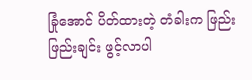ခြုံအောင် ပိတ်ထားတဲ့ တံခါးက ဖြည်းဖြည်းချင်း ဖွင့်လာပါ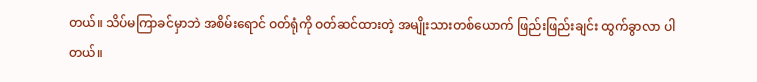တယ်။ သိပ်မကြာခင်မှာဘဲ အစိမ်းရောင် ဝတ်ရုံကို ဝတ်ဆင်ထားတဲ့ အမျိုးသားတစ်ယောက် ဖြည်းဖြည်းချင်း ထွက်ခွာလာ ပါတယ်။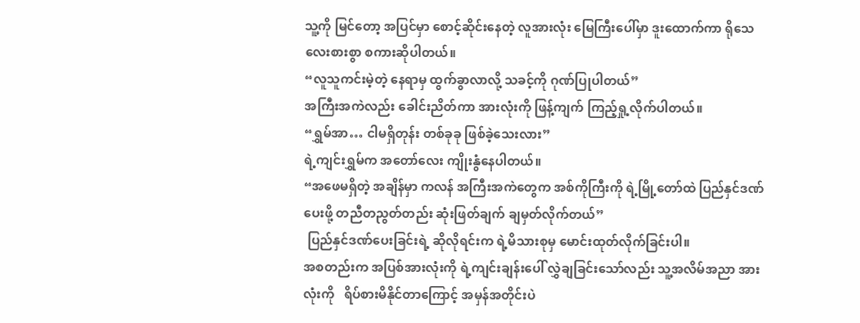သူ့ကို မြင်တော့ အပြင်မှာ စောင့်ဆိုင်းနေတဲ့ လူအားလုံး မြေကြီးပေါ်မှာ ဒူးထောက်ကာ ရိုသေလေးစားစွာ စကားဆိုပါတယ်။
“လူသူကင်းမဲ့တဲ့ နေရာမှ ထွက်ခွာလာလို့ သခင့်ကို ဂုဏ်ပြုပါတယ်”
အကြီးအကဲလည်း ခေါင်းညိတ်ကာ အားလုံးကို ဖြန့်ကျက် ကြည့်ရှု့လိုက်ပါတယ်။
“ရွှမ်အာ… ငါမရှိတုန်း တစ်ခုခု ဖြစ်ခဲ့သေးလား”
ရဲ့ကျင်းရွှမ်က အတော်လေး ကျိုးနွံနေပါတယ်။
“အဖေမရှိတဲ့ အချိန်မှာ ကလန် အကြီးအကဲတွေက အစ်ကိုကြီးကို ရဲ့မြို့တော်ထဲ ပြည်နှင်ဒဏ်ပေးဖို့ တညီတညွတ်တည်း ဆုံးဖြတ်ချက် ချမှတ်လိုက်တယ်”
 ပြည်နှင်ဒဏ်ပေးခြင်းရဲ့ ဆိုလိုရင်းက ရဲ့မိသားစုမှ မောင်းထုတ်လိုက်ခြင်းပါ။
အစတည်းက အပြစ်အားလုံးကို ရဲ့ကျင်းချန်းပေါ် လွှဲချခြင်းသော်လည်း သူ့အလိမ်အညာ အားလုံးကို   ရိပ်စားမိနိုင်တာကြောင့် အမှန်အတိုင်းပဲ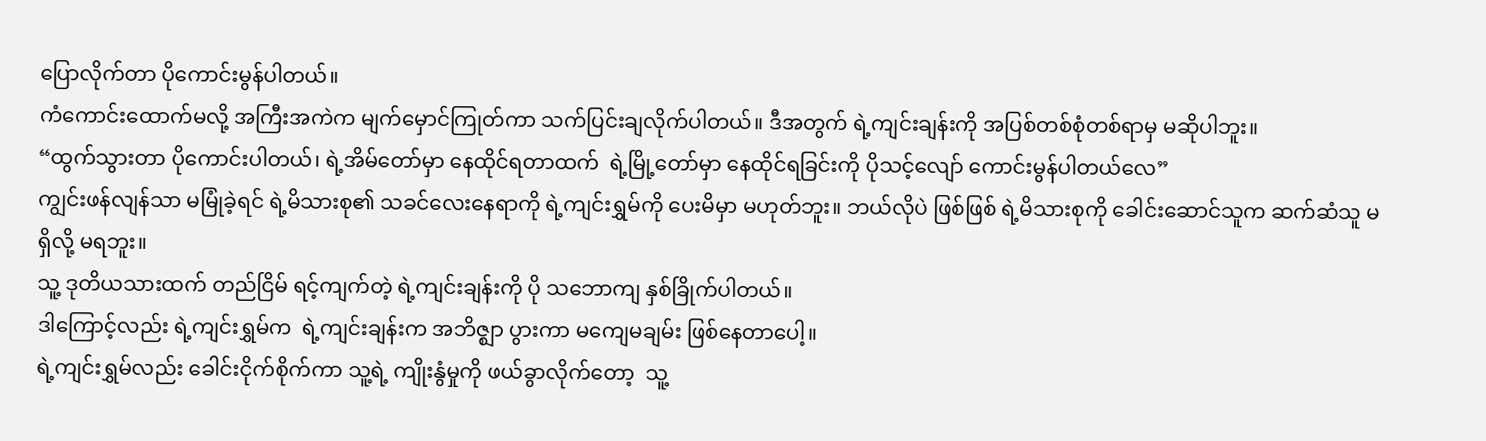ပြောလိုက်တာ ပိုကောင်းမွန်ပါတယ်။
ကံကောင်းထောက်မလို့ အကြီးအကဲက မျက်မှောင်ကြုတ်ကာ သက်ပြင်းချလိုက်ပါတယ်။ ဒီအတွက် ရဲ့ကျင်းချန်းကို အပြစ်တစ်စုံတစ်ရာမှ မဆိုပါဘူး။
“ထွက်သွားတာ ပိုကောင်းပါတယ်၊ ရဲ့အိမ်တော်မှာ နေထိုင်ရတာထက်  ရဲ့မြို့တော်မှာ နေထိုင်ရခြင်းကို ပိုသင့်လျော် ကောင်းမွန်ပါတယ်လေ”
ကျွင်းဖန်လျန်သာ မမြုံခဲ့ရင် ရဲ့မိသားစု၏ သခင်လေးနေရာကို ရဲ့ကျင်းရွှမ်ကို ပေးမိမှာ မဟုတ်ဘူး။ ဘယ်လိုပဲ ဖြစ်ဖြစ် ရဲ့မိသားစုကို ခေါင်းဆောင်သူက ဆက်ဆံသူ မရှိလို့ မရဘူး။
သူ့ ဒုတိယသားထက် တည်ငြိမ် ရင့်ကျက်တဲ့ ရဲ့ကျင်းချန်းကို ပို သဘောကျ နှစ်ခြိုက်ပါတယ်။
ဒါကြောင့်လည်း ရဲ့ကျင်းရွှမ်က  ရဲ့ကျင်းချန်းက အဘိဇ္ဈာ ပွားကာ မကျေမချမ်း ဖြစ်နေတာပေါ့။
ရဲ့ကျင်းရွှမ်လည်း ခေါင်းငိုက်စိုက်ကာ သူ့ရဲ့ ကျိုးနွံမှုကို ဖယ်ခွာလိုက်တော့  သူ့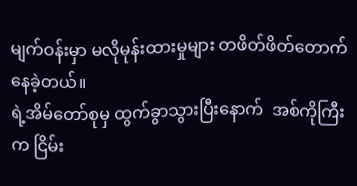မျက်ဝန်းမှာ မလိုမုန်းထားမှုများ တဖိတ်ဖိတ်တောက်နေခဲ့တယ်။
ရဲ့အိမ်တော်စုမှ ထွက်ခွာသွားပြီးနောက်  အစ်ကိုကြီးက ငြိမ်း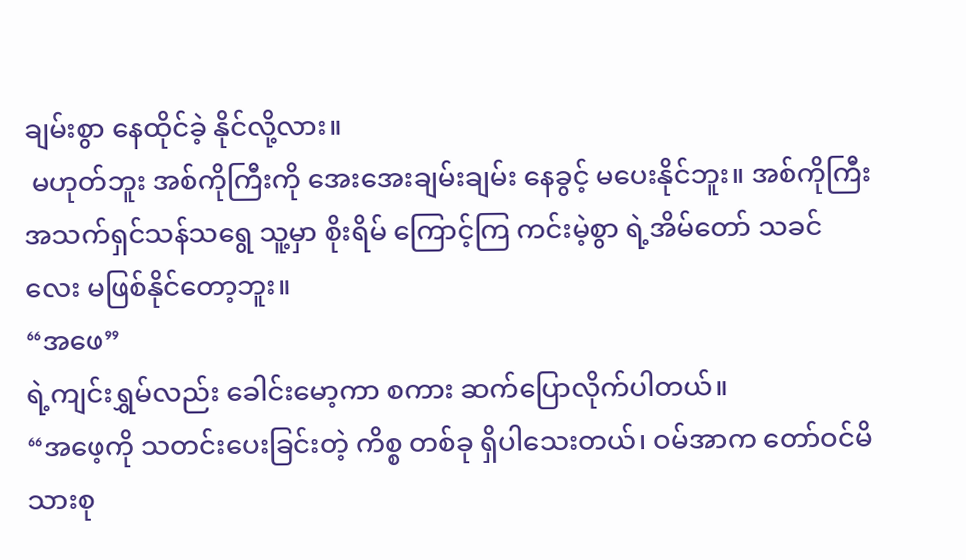ချမ်းစွာ နေထိုင်ခဲ့ နိုင်လို့လား။
 မဟုတ်ဘူး အစ်ကိုကြီးကို အေးအေးချမ်းချမ်း နေခွင့် မပေးနိုင်ဘူး။ အစ်ကိုကြီး အသက်ရှင်သန်သရွေ သူ့မှာ စိုးရိမ် ကြောင့်ကြ ကင်းမဲ့စွာ ရဲ့အိမ်တော် သခင်လေး မဖြစ်နိုင်တော့ဘူး။
“အဖေ”
ရဲ့ကျင်းရွှမ်လည်း ခေါင်းမော့ကာ စကား ဆက်ပြောလိုက်ပါတယ်။
“အဖေ့ကို သတင်းပေးခြင်းတဲ့ ကိစ္စ တစ်ခု ရှိပါသေးတယ်၊ ဝမ်အာက တော်ဝင်မိသားစု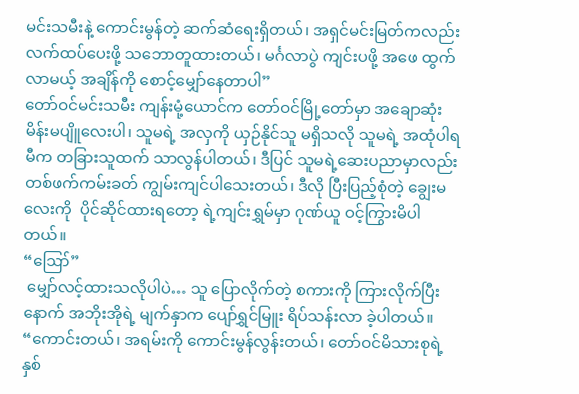မင်းသမီးနဲ့ ကောင်းမွန်တဲ့ ဆက်ဆံရေးရှိတယ်၊ အရှင်မင်းမြတ်ကလည်း လက်ထပ်ပေးဖို့ သဘောတူထားတယ်၊ မင်္ဂလာပွဲ ကျင်းပဖို့ အဖေ ထွက်လာမယ့် အချိန်ကို စောင့်မျှော်နေတာပါ”
တော်ဝင်မင်းသမီး ကျန်းမုံ့ယောင်က တော်ဝင်မြို့တော်မှာ အချောဆုံး မိန်းမပျိူလေးပါ၊ သူမရဲ့ အလှကို ယှဉ်နိုင်သူ မရှိသလို သူမရဲ့ အထုံပါရမီက တခြားသူထက် သာလွန်ပါတယ်၊ ဒီပြင် သူမရဲ့ဆေးပညာမှာလည်း တစ်ဖက်ကမ်းခတ် ကျွမ်းကျင်ပါသေးတယ်၊ ဒီလို ပြီးပြည့်စုံတဲ့ ချွေးမလေးကို  ပိုင်ဆိုင်ထားရတော့ ရဲ့ကျင်းရွှမ်မှာ ဂုဏ်ယူ ဝင့်ကြွားမိပါတယ်။
“ဪ”
 မျှော်လင့်ထားသလိုပါပဲ… သူ ပြောလိုက်တဲ့ စကားကို ကြားလိုက်ပြီးနောက် အဘိုးအိုရဲ့ မျက်နှာက ပျော်ရွှင်မြူး ရိပ်သန်းလာ ခဲ့ပါတယ်။
“ကောင်းတယ်၊ အရမ်းကို ကောင်းမွန်လွန်းတယ်၊ တော်ဝင်မိသားစုရဲ့ နှစ်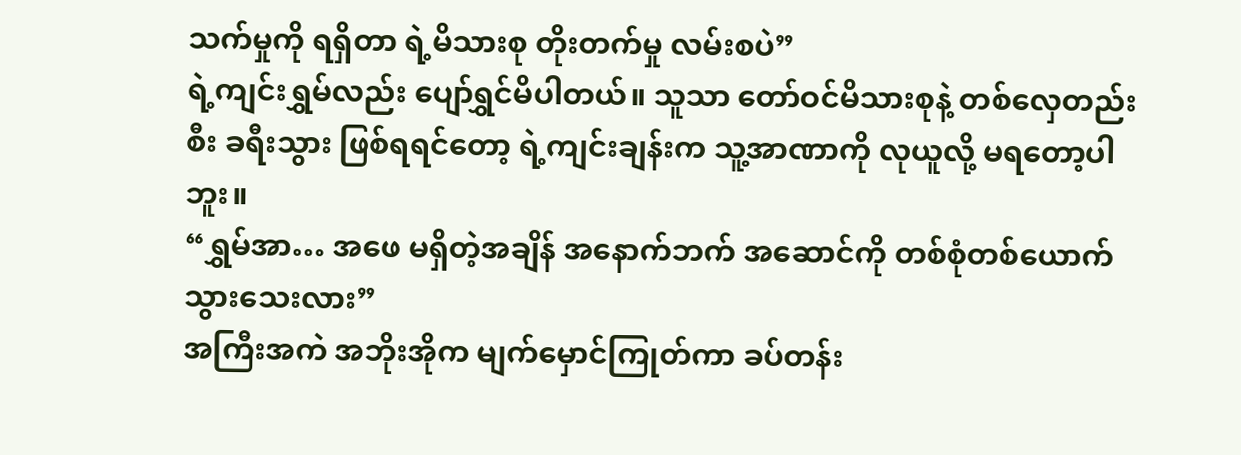သက်မှုကို ရရှိတာ ရဲ့မိသားစု တိုးတက်မှု လမ်းစပဲ”
ရဲ့ကျင်းရွှမ်လည်း ပျော်ရွှင်မိပါတယ်။ သူသာ တော်ဝင်မိသားစုနဲ့ တစ်လှေတည်းစီး ခရီးသွား ဖြစ်ရရင်တော့ ရဲ့ကျင်းချန်းက သူ့အာဏာကို လုယူလို့ မရတော့ပါဘူး။
“ရွှမ်အာ… အဖေ မရှိတဲ့အချိန် အနောက်ဘက် အဆောင်ကို တစ်စုံတစ်ယောက် သွားသေးလား”
အကြီးအကဲ အဘိုးအိုက မျက်မှောင်ကြုတ်ကာ ခပ်တန်း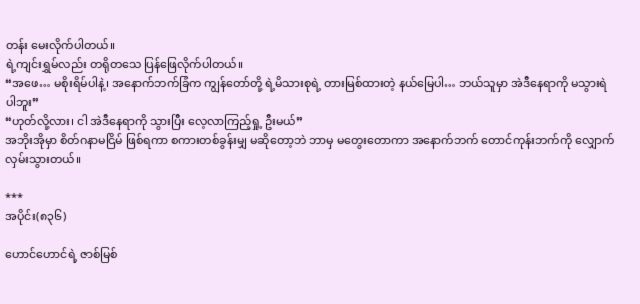တန်း မေးလိုက်ပါတယ်။
ရဲ့ကျင်းရွှမ်လည်း တရိုတသေ ပြန်ဖြေလိုက်ပါတယ်။
“အဖေ… မစိုးရိမ်ပါနဲ့၊ အနောက်ဘက်ခြံက ကျွန်တော်တို့ ရဲ့မိသားစုရဲ့ တားမြစ်ထားတဲ့ နယ်မြေပါ… ဘယ်သူမှာ အဲဒီနေရာကို မသွားရဲပါဘူး”
“ဟုတ်လို့လား၊ ငါ အဲဒီနေရာကို သွားပြီး လေ့လာကြည့်ရှု့ ဦးမယ်”
အဘိုးအိုမှာ စိတ်ဂနာမငြိမ် ဖြစ်ရကာ စကားတစ်ခွန်းမျှ မဆိုတော့ဘဲ ဘာမှ မတွေးတောကာ အနောက်ဘက် တောင်ကုန်းဘက်ကို လျှောက်လှမ်းသွားတယ်။

***
အပိုင်း(၈၃၆)

ဟောင်ဟောင်ရဲ့ ဇာစ်မြစ်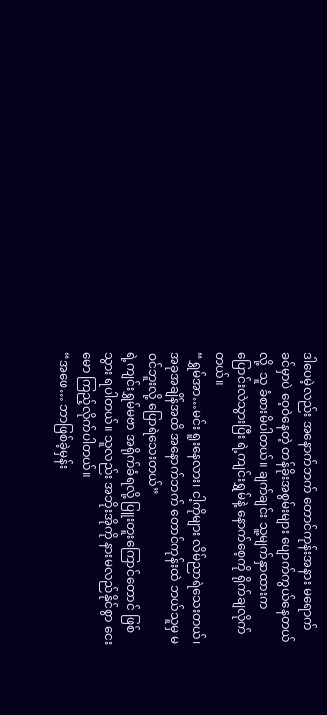ဒါပေမဲ့လည်း အနောက်ဘက် တောင်ကုန်းအနား မရောက်ခင်မှာပဲ ဝေ့ဝဲနေတဲ့ တန်ခိုးအစွမ်းများ ပျောက်ကွယ်နေတယ်လို့  သူ ခံစားမိပါတယ်။ ချက်ချင်း သူ့မျက်နှာထားက ပြောင်းလဲသွားပြီး ရဲ့ကျင်းရွှမ်နဲ့ နောက်စေ့ကို ရိုက်ချလိုက်တယ်။
“ရွှမ်အာ…မင်း ရူးနေလား၊ ငါ့ကိုများ လိမ်ညာရဲသေးတယ်၊ အခုအချိန်အထိ အနောက်ဘက် တောင်ကုန်းထဲ ဘယ်သူမှ မဝင်ဘူးလို့ ပြောရဲသေးတယ်”
ရဲ့ကျင်းရွှမ်မဗာ အရိုက်ခံရလို့ ပြူးတူးကြောင်တောင် ဖြစ်သွား ရပါတယ်။ သူလည်း အဘိုးအိုကို နားမလည်နိုင်စွာ ငေးမော ကြည့်လိုက်ပါတယ်။
“အဖေ… ဘာဖြစ်ခဲ့မှန်း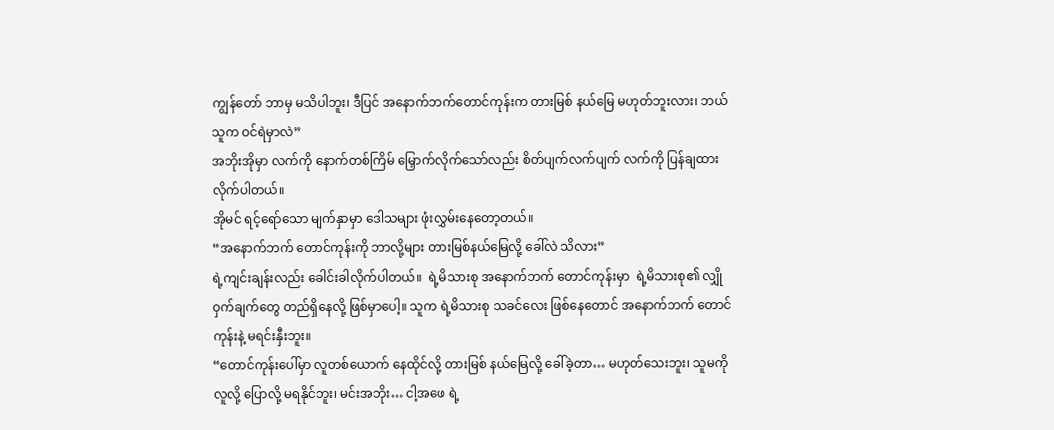ကျွန်တော် ဘာမှ မသိပါဘူး၊ ဒီပြင် အနောက်ဘက်တောင်ကုန်းက တားမြစ် နယ်မြေ မဟုတ်ဘူးလား၊ ဘယ်သူက ဝင်ရဲမှာလဲ”
အဘိုးအိုမှာ လက်ကို နောက်တစ်ကြိမ် မြှောက်လိုက်သော်လည်း စိတ်ပျက်လက်ပျက် လက်ကို ပြန်ချထားလိုက်ပါတယ်။
အိုမင် ရင့်ရော်သော မျက်နှာမှာ ဒေါသများ ဖုံးလွှမ်းနေတော့တယ်။
“အနောက်ဘက် တောင်ကုန်းကို ဘာလို့များ တားမြစ်နယ်မြေလို့ ခေါ်လဲ သိလား”
ရဲ့ကျင်းချန်းလည်း ခေါင်းခါလိုက်ပါတယ်။  ရဲ့မိသားစု အနောက်ဘက် တောင်ကုန်းမှာ  ရဲ့မိသားစု၏ လျှိုဝှက်ချက်တွေ တည်ရှိနေလို့ ဖြစ်မှာပေါ့။ သူက ရဲ့မိသားစု သခင်လေး ဖြစ်နေတောင် အနောက်ဘက် တောင်ကုန်းနဲ့ မရင်းနှီးဘူး။
“တောင်ကုန်းပေါ်မှာ လူတစ်ယောက် နေထိုင်လို့ တားမြစ် နယ်မြေလို့ ခေါ်ခဲ့တာ… မဟုတ်သေးဘူး၊ သူမကို လူလို့ ပြောလို့ မရနိုင်ဘူး၊ မင်းအဘိုး… ငါ့အဖေ ရဲ့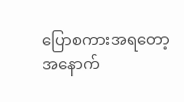ပြောစကားအရတော့  အနောက်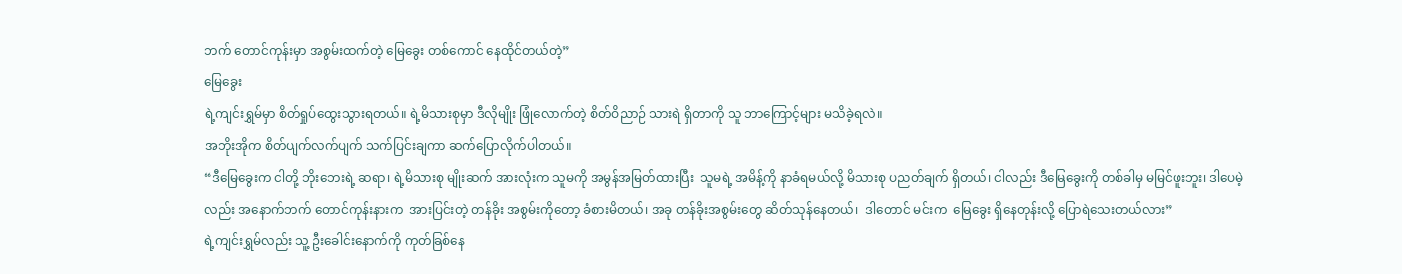ဘက် တောင်ကုန်းမှာ အစွမ်းထက်တဲ့ မြေခွေး တစ်ကောင် နေထိုင်တယ်တဲ့”
မြေခွေး
ရဲ့ကျင်းရွှမ်မှာ စိတ်ရှုပ်ထွေးသွားရတယ်။ ရဲ့မိသားစုမှာ ဒီလိုမျိုး ဖြုံလောက်တဲ့ စိတ်ဝိညာဉ် သားရဲ ရှိတာကို သူ ဘာကြောင့်များ မသိခဲ့ရလဲ။
အဘိုးအိုက စိတ်ပျက်လက်ပျက် သက်ပြင်းချကာ ဆက်ပြောလိုက်ပါတယ်။
“ဒီမြေခွေးက ငါတို့ ဘိုးဘေးရဲ့ ဆရာ၊ ရဲ့မိသားစု မျိုးဆက် အားလုံးက သူမကို အမွန်အမြတ်ထားပြီး  သူမရဲ့ အမိန့်ကို နာခံရမယ်လို့ မိသားစု ပညတ်ချက် ရှိတယ်၊ ငါလည်း ဒီမြေခွေးကို တစ်ခါမှ မမြင်ဖူးဘူး၊ ဒါပေမဲ့လည်း အနောက်ဘက် တောင်ကုန်းနားက  အားပြင်းတဲ့ တန်ခိုး အစွမ်းကိုတော့ ခံစားမိတယ်၊ အခု တန်ခိုးအစွမ်းတွေ ဆိတ်သုန်နေတယ်၊  ဒါတောင် မင်းက  မြေခွေး ရှိနေတုန်းလို့ ပြောရဲသေးတယ်လား”
ရဲ့ကျင်းရွှမ်လည်း သူ့ ဦးခေါင်းနောက်ကို ကုတ်ခြစ်နေ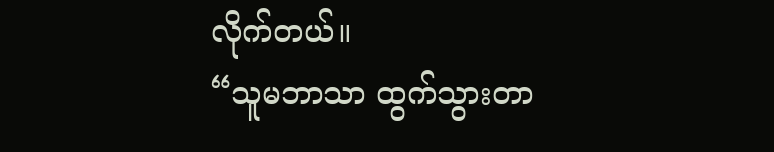လိုက်တယ်။
“သူမဘာသာ ထွက်သွားတာ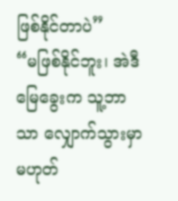ဖြစ်နိုင်တာပဲ”
“မဖြစ်နိုင်ဘူး၊ အဲဒီမြေခွေးက သူ့ဘာသာ လျှောက်သွားမှာ မဟုတ်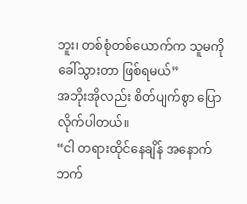ဘူး၊ တစ်စုံတစ်ယောက်က သူမကို ခေါ်သွားတာ ဖြစ်ရမယ်”
အဘိုးအိုလည်း စိတ်ပျက်စွာ ပြောလိုက်ပါတယ်။
“ငါ တရားထိုင်နေချိန် အနောက်ဘက်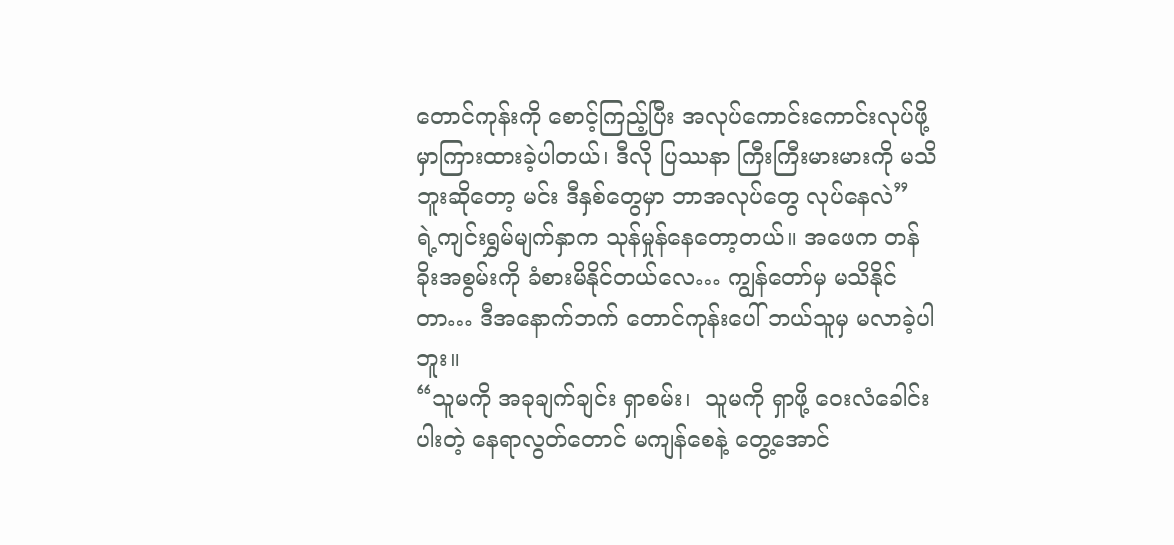တောင်ကုန်းကို စောင့်ကြည့်ပြီး အလုပ်ကောင်းကောင်းလုပ်ဖို့ မှာကြားထားခဲ့ပါတယ်၊ ဒီလို ပြဿနာ ကြီးကြီးမားမားကို မသိဘူးဆိုတော့ မင်း ဒီနှစ်တွေမှာ ဘာအလုပ်တွေ လုပ်နေလဲ”
ရဲ့ကျင်းရွှမ်မျက်နှာက သုန်မှုန်နေတော့တယ်။ အဖေက တန်ခိုးအစွမ်းကို ခံစားမိနိုင်တယ်လေ… ကျွန်တော်မှ မသိနိုင်တာ… ဒီအနောက်ဘက် တောင်ကုန်းပေါ် ဘယ်သူမှ မလာခဲ့ပါဘူး။
“သူမကို အခုချက်ချင်း ရှာစမ်း၊  သူမကို ရှာဖို့ ဝေးလံခေါင်းပါးတဲ့ နေရာလွတ်တောင် မကျန်စေနဲ့ တွေ့အောင်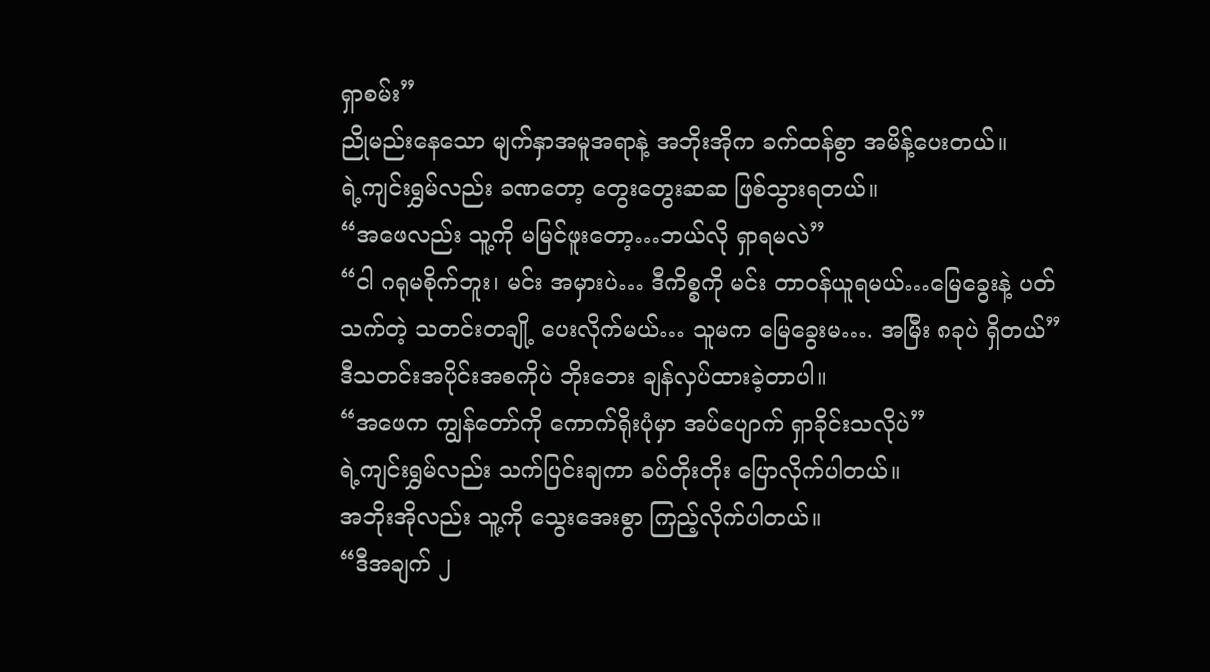ရှာစမ်း”
ညိုမည်းနေသော မျက်နှာအမူအရာနဲ့ အဘိုးအိုက ခက်ထန်စွာ အမိန့်ပေးတယ်။
ရဲ့ကျင်းရွှမ်လည်း ခဏတော့ တွေးတွေးဆဆ ဖြစ်သွားရတယ်။
“အဖေလည်း သူ့ကို မမြင်ဖူးတော့…ဘယ်လို ရှာရမလဲ”
“ငါ ဂရုမစိုက်ဘူး၊ မင်း အမှားပဲ… ဒီကိစ္စကို မင်း တာဝန်ယူရမယ်…မြေခွေးနဲ့ ပတ်သက်တဲ့ သတင်းတချို့ ပေးလိုက်မယ်… သူမက မြေခွေးမ…. အမြီး ၈ခုပဲ ရှိတယ်”
ဒီသတင်းအပိုင်းအစကိုပဲ ဘိုးဘေး ချန်လှပ်ထားခဲ့တာပါ။
“အဖေက ကျွန်တော်ကို ကောက်ရိုးပုံမှာ အပ်ပျောက် ရှာခိုင်းသလိုပဲ”
ရဲ့ကျင်းရွှမ်လည်း သက်ပြင်းချကာ ခပ်တိုးတိုး ပြောလိုက်ပါတယ်။
အဘိုးအိုလည်း သူ့ကို သွေးအေးစွာ ကြည့်လိုက်ပါတယ်။
“ဒီအချက် ၂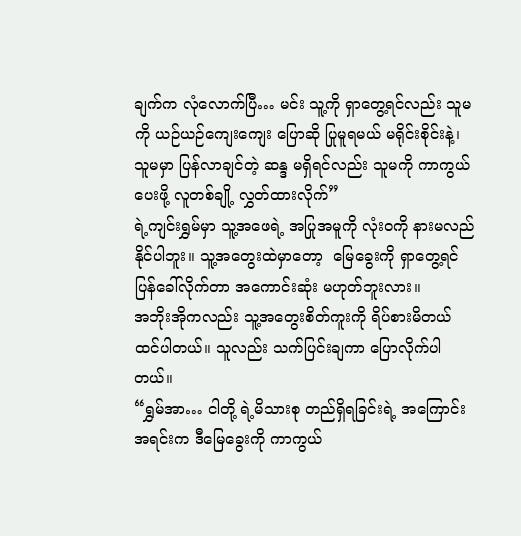ချက်က လုံလောက်ပြီ… မင်း သူ့ကို ရှာတွေ့ရင်လည်း သူမကို ယဉ်ယဉ်ကျေးကျေး ပြောဆို ပြုမူရမယ် မရိုင်းစိုင်းနဲ့၊  သူမမှာ ပြန်လာချင်တဲ့ ဆန္ဒ မရှိရင်လည်း သူမကို ကာကွယ်ပေးဖို့ လူတစ်ချို့ လွှတ်ထားလိုက်”
ရဲ့ကျင်းရွှမ်မှာ သူ့အဖေရဲ့ အပြုအမူကို လုံးဝကို နားမလည်နိုင်ပါဘူး။ သူ့အတွေးထဲမှာတော့  မြေခွေးကို ရှာတွေ့ရင် ပြန်ခေါ်လိုက်တာ အကောင်းဆုံး မဟုတ်ဘူးလား။
အဘိုးအိုကလည်း သူ့အတွေးစိတ်ကူးကို ရိပ်စားမိတယ် ထင်ပါတယ်။ သူလည်း သက်ပြင်းချကာ ပြောလိုက်ပါတယ်။
“ရွှမ်အာ… ငါတို့ ရဲ့မိသားစု တည်ရှိရခြင်းရဲ့ အကြောင်းအရင်းက ဒီမြေခွေးကို ကာကွယ်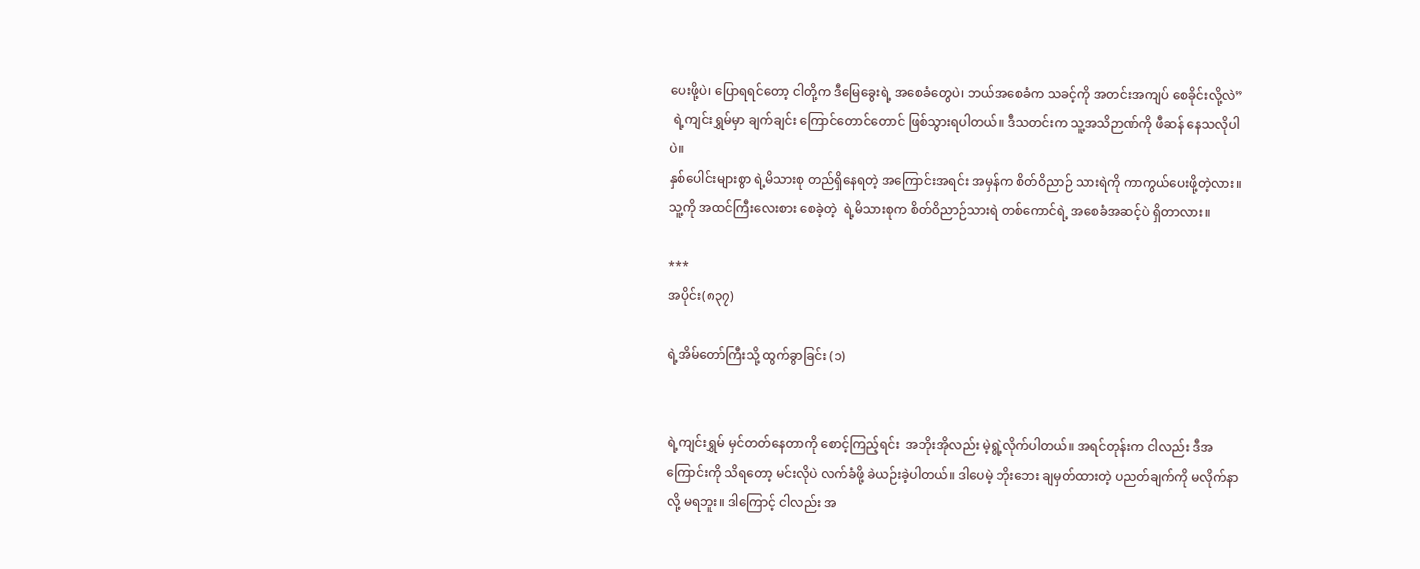ပေးဖို့ပဲ၊ ပြောရရင်တော့ ငါတို့က ဒီမြေခွေးရဲ့ အစေခံတွေပဲ၊ ဘယ်အစေခံက သခင့်ကို အတင်းအကျပ် စေခိုင်းလို့လဲ”
 ရဲ့ကျင်းရွှမ်မှာ ချက်ချင်း ကြောင်တောင်တောင် ဖြစ်သွားရပါတယ်။ ဒီသတင်းက သူ့အသိဉာဏ်ကို ဖီဆန် နေသလိုပါပဲ။
နှစ်ပေါင်းများစွာ ရဲ့မိသားစု တည်ရှိနေရတဲ့ အကြောင်းအရင်း အမှန်က စိတ်ဝိညာဉ် သားရဲကို ကာကွယ်ပေးဖို့တဲ့လား။ သူ့ကို အထင်ကြီးလေးစား စေခဲ့တဲ့  ရဲ့မိသားစုက စိတ်ဝိညာဉ်သားရဲ တစ်ကောင်ရဲ့ အစေခံအဆင့်ပဲ ရှိတာလား။

***
အပိုင်း(၈၃၇)

ရဲ့အိမ်တော်ကြီးသို့ ထွက်ခွာခြင်း (၁)


ရဲ့ကျင်းရွှမ် မှင်တတ်နေတာကို စောင့်ကြည့်ရင်း  အဘိုးအိုလည်း မဲ့ရွဲ့လိုက်ပါတယ်။ အရင်တုန်းက ငါလည်း ဒီအကြောင်းကို သိရတော့ မင်းလိုပဲ လက်ခံဖို့ ခဲယဉ်းခဲ့ပါတယ်။ ဒါပေမဲ့ ဘိုးဘေး ချမှတ်ထားတဲ့ ပညတ်ချက်ကို မလိုက်နာလို့ မရဘူး။ ဒါကြောင့် ငါလည်း အ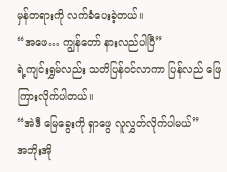မှန်တရားကို လက်ခံပေးခဲ့တယ်။
“အဖေ… ကျွန်တော် နားလည်ပါပြီ”
ရဲ့ကျင်းရွှမ်လည်း သတိပြန်ဝင်လာကာ ပြန်လည် ဖြေကြားလိုက်ပါတယ်။
“အဲဒီ မြေခွေးကို ရှာဖွေ လူလွှတ်လိုက်ပါမယ်”
အဘိုးအို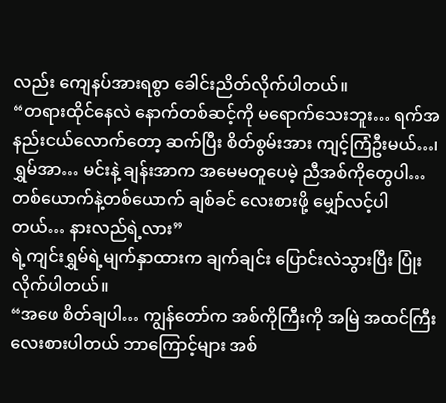လည်း ကျေနပ်အားရစွာ ခေါင်းညိတ်လိုက်ပါတယ်။
“တရားထိုင်နေလဲ နောက်တစ်ဆင့်ကို မရောက်သေးဘူး… ရက်အနည်းငယ်လောက်တော့ ဆက်ပြီး စိတ်စွမ်းအား ကျင့်ကြံဦးမယ်…၊ ရွှမ်အာ… မင်းနဲ့ ချန်းအာက အမေမတူပေမဲ့ ညီအစ်ကိုတွေပါ… တစ်ယောက်နဲ့တစ်ယောက် ချစ်ခင် လေးစားဖို့ မျှော်လင့်ပါတယ်… နားလည်ရဲ့လား”
ရဲ့ကျင်းရွှမ်ရဲ့မျက်နှာထားက ချက်ချင်း ပြောင်းလဲသွားပြီး ပြုံးလိုက်ပါတယ်။
“အဖေ စိတ်ချပါ… ကျွန်တော်က အစ်ကိုကြီးကို အမြဲ အထင်ကြီး လေးစားပါတယ် ဘာကြောင့်များ အစ်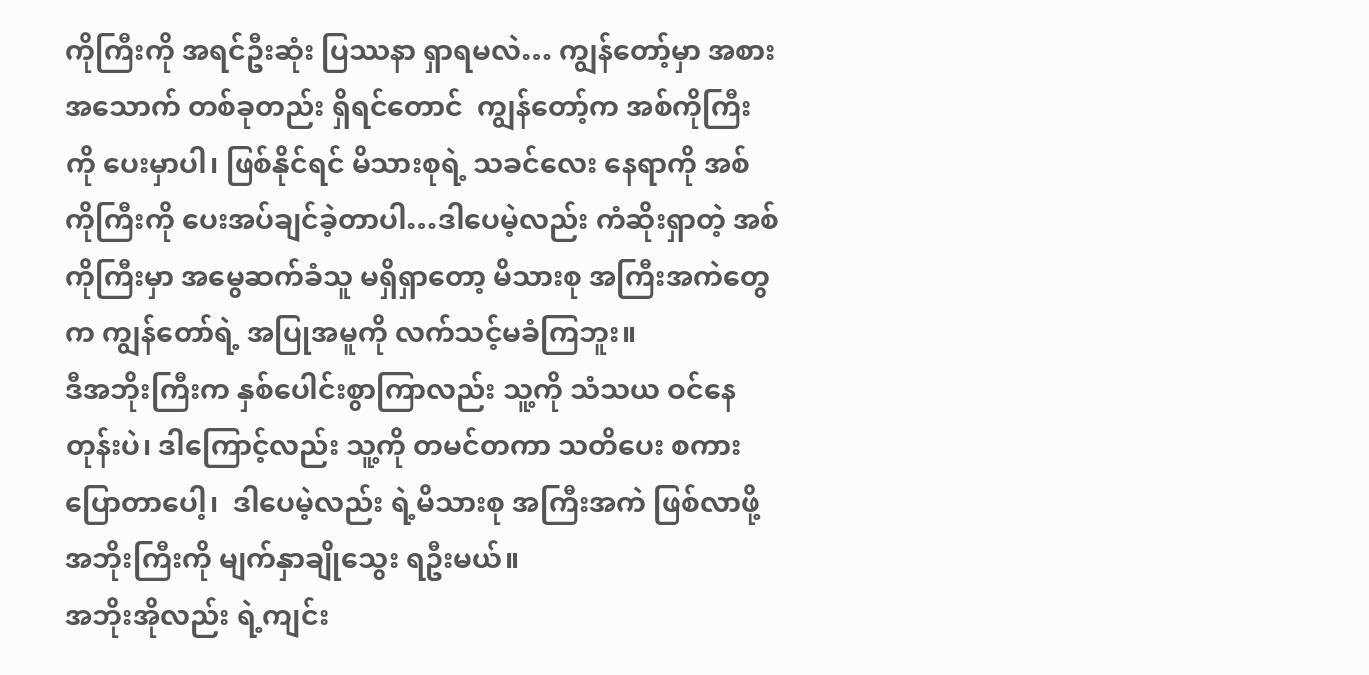ကိုကြီးကို အရင်ဦးဆုံး ပြဿနာ ရှာရမလဲ… ကျွန်တော့်မှာ အစားအသောက် တစ်ခုတည်း ရှိရင်တောင်  ကျွန်တော့်က အစ်ကိုကြီးကို ပေးမှာပါ၊ ဖြစ်နိုင်ရင် မိသားစုရဲ့ သခင်လေး နေရာကို အစ်ကိုကြီးကို ပေးအပ်ချင်ခဲ့တာပါ…ဒါပေမဲ့လည်း ကံဆိုးရှာတဲ့ အစ်ကိုကြီးမှာ အမွေဆက်ခံသူ မရှိရှာတော့ မိသားစု အကြီးအကဲတွေက ကျွန်တော်ရဲ့ အပြုအမူကို လက်သင့်မခံကြဘူး။
ဒီအဘိုးကြီးက နှစ်ပေါင်းစွာကြာလည်း သူ့ကို သံသယ ဝင်နေတုန်းပဲ၊ ဒါကြောင့်လည်း သူ့ကို တမင်တကာ သတိပေး စကား ပြောတာပေါ့၊  ဒါပေမဲ့လည်း ရဲ့မိသားစု အကြီးအကဲ ဖြစ်လာဖို့ အဘိုးကြီးကို မျက်နှာချိုသွေး ရဦးမယ်။
အဘိုးအိုလည်း ရဲ့ကျင်း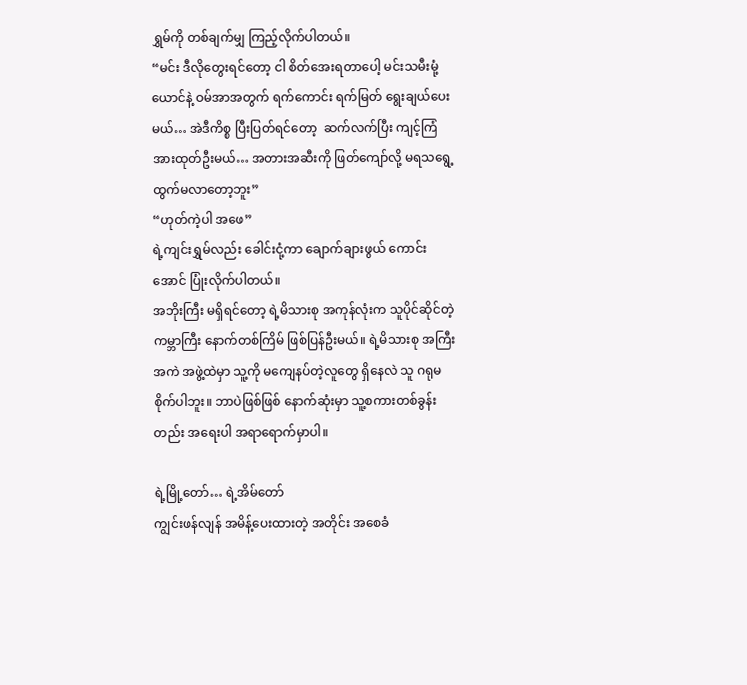ရွှမ်ကို တစ်ချက်မျှ ကြည့်လိုက်ပါတယ်။
“မင်း ဒီလိုတွေးရင်တော့ ငါ စိတ်အေးရတာပေါ့ မင်းသမီးမုံ့ယောင်နဲ့ ဝမ်အာအတွက် ရက်ကောင်း ရက်မြတ် ရွေးချယ်ပေးမယ်… အဲဒီကိစ္စ ပြီးပြတ်ရင်တော့  ဆက်လက်ပြီး ကျင့်ကြံ အားထုတ်ဦးမယ်… အတားအဆီးကို ဖြတ်ကျော်လို့ မရသရွေ့ ထွက်မလာတော့ဘူး”
“ဟုတ်ကဲ့ပါ အဖေ”
ရဲ့ကျင်းရွှမ်လည်း ခေါင်းငုံ့ကာ ချောက်ချားဖွယ် ကောင်းအောင် ပြုံးလိုက်ပါတယ်။
အဘိုးကြီး မရှိရင်တော့ ရဲ့မိသားစု အကုန်လုံးက သူပိုင်ဆိုင်တဲ့ ကမ္ဘာကြီး နောက်တစ်ကြိမ် ဖြစ်ပြန်ဦးမယ်။ ရဲ့မိသားစု အကြီးအကဲ အဖွဲ့ထဲမှာ သူ့ကို မကျေနပ်တဲ့လူတွေ ရှိနေလဲ သူ ဂရုမစိုက်ပါဘူး။ ဘာပဲဖြစ်ဖြစ် နောက်ဆုံးမှာ သူ့စကားတစ်ခွန်းတည်း အရေးပါ အရာရောက်မှာပါ။

ရဲ့မြို့တော်… ရဲ့အိမ်တော်
ကျွင်းဖန်လျန် အမိန့်ပေးထားတဲ့ အတိုင်း အစေခံ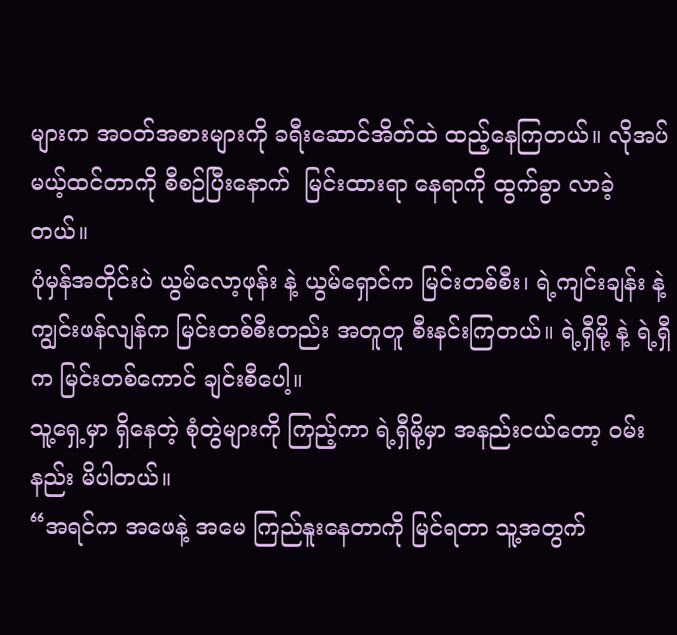များက အဝတ်အစားများကို ခရီးဆောင်အိတ်ထဲ ထည့်နေကြတယ်။ လိုအပ်မယ့်ထင်တာကို စီစဉ်ပြီးနောက်  မြင်းထားရာ နေရာကို ထွက်ခွာ လာခဲ့တယ်။
ပုံမှန်အတိုင်းပဲ ယွမ်လော့ဖုန်း နဲ့ ယွမ်ရှောင်က မြင်းတစ်စီး၊ ရဲ့ကျင်းချန်း နဲ့ ကျွင်းဖန်လျန်က မြင်းတစ်စီးတည်း အတူတူ စီးနင်းကြတယ်။ ရဲ့ရှီမို့ နဲ့ ရဲ့ရှီက မြင်းတစ်ကောင် ချင်းစီပေါ့။
သူ့ရှေ့မှာ ရှိနေတဲ့ စုံတွဲများကို ကြည့်ကာ ရဲ့ရှီမို့မှာ အနည်းငယ်တော့ ဝမ်းနည်း မိပါတယ်။
“အရင်က အဖေနဲ့ အမေ ကြည်နူးနေတာကို မြင်ရတာ သူ့အတွက်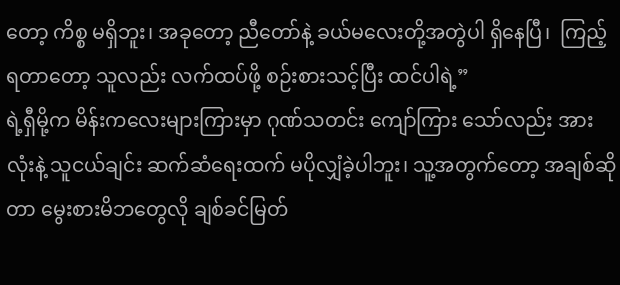တော့ ကိစ္စ မရှိဘူး၊ အခုတော့ ညီတော်နဲ့ ခယ်မလေးတို့အတွဲပါ ရှိနေပြီ၊  ကြည့်ရတာတော့ သူလည်း လက်ထပ်ဖို့ စဉ်းစားသင့်ပြီး ထင်ပါရဲ့”
ရဲ့ရှီမို့က မိန်းကလေးများကြားမှာ ဂုဏ်သတင်း ကျော်ကြား သော်လည်း အားလုံးနဲ့ သူငယ်ချင်း ဆက်ဆံရေးထက် မပိုလျှံခဲ့ပါဘူး၊ သူ့အတွက်တော့ အချစ်ဆိုတာ မွေးစားမိဘတွေလို ချစ်ခင်မြတ်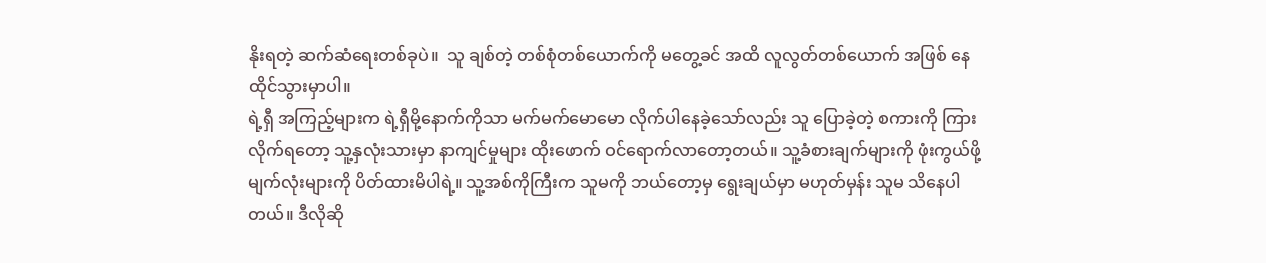နိုးရတဲ့ ဆက်ဆံရေးတစ်ခုပဲ။  သူ ချစ်တဲ့ တစ်စုံတစ်ယောက်ကို မတွေ့ခင် အထိ လူလွတ်တစ်ယောက် အဖြစ် နေထိုင်သွားမှာပါ။
ရဲ့ရှီ အကြည့်များက ရဲ့ရှီမို့နောက်ကိုသာ မက်မက်မောမော လိုက်ပါနေခဲ့သော်လည်း သူ ပြောခဲ့တဲ့ စကားကို ကြားလိုက်ရတော့ သူ့နှလုံးသားမှာ နာကျင်မှုများ ထိုးဖောက် ဝင်ရောက်လာတော့တယ်။ သူ့ခံစားချက်များကို ဖုံးကွယ်ဖို့ မျက်လုံးများကို ပိတ်ထားမိပါရဲ့။ သူ့အစ်ကိုကြီးက သူမကို ဘယ်တော့မှ ရွေးချယ်မှာ မဟုတ်မှန်း သူမ သိနေပါတယ်။ ဒီလိုဆို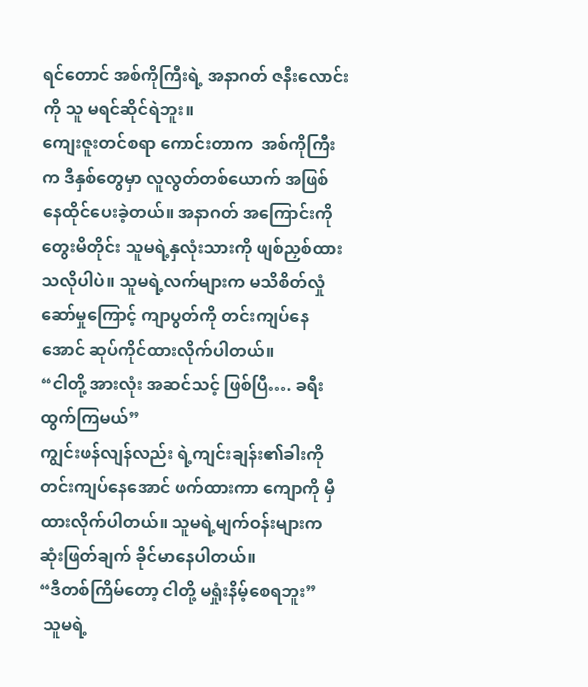ရင်တောင် အစ်ကိုကြီးရဲ့ အနာဂတ် ဇနီးလောင်းကို သူ မရင်ဆိုင်ရဲဘူး။
ကျေးဇူးတင်စရာ ကောင်းတာက  အစ်ကိုကြီးက ဒီနှစ်တွေမှာ လူလွတ်တစ်ယောက် အဖြစ် နေထိုင်ပေးခဲ့တယ်။ အနာဂတ် အကြောင်းကို တွေးမိတိုင်း သူမရဲ့နှလုံးသားကို ဖျစ်ညှစ်ထား သလိုပါပဲ။ သူမရဲ့လက်များက မသိစိတ်လှုံဆော်မှုကြောင့် ကျာပွတ်ကို တင်းကျပ်နေအောင် ဆုပ်ကိုင်ထားလိုက်ပါတယ်။
“ငါတို့ အားလုံး အဆင်သင့် ဖြစ်ပြီ…. ခရီးထွက်ကြမယ်”
ကျွင်းဖန်လျန်လည်း ရဲ့ကျင်းချန်း၏ခါးကို တင်းကျပ်နေအောင် ဖက်ထားကာ ကျောကို မှီထားလိုက်ပါတယ်။ သူမရဲ့မျက်ဝန်းများက ဆုံးဖြတ်ချက် ခိုင်မာနေပါတယ်။
“ဒီတစ်ကြိမ်တော့ ငါတို့ မရှုံးနိမ့်စေရဘူး”
 သူမရဲ့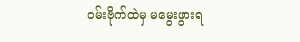ဝမ်းဗိုက်ထဲမှ မမွေးဖွားရ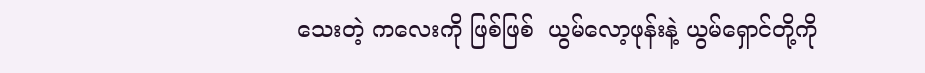သေးတဲ့ ကလေးကို ဖြစ်ဖြစ်  ယွမ်လော့ဖုန်းနဲ့ ယွမ်ရှောင်တို့ကို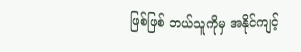ဖြစ်ဖြစ် ဘယ်သူကိုမှ အနိုင်ကျင့်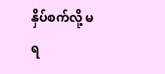နှိပ်စက်လို့ မရ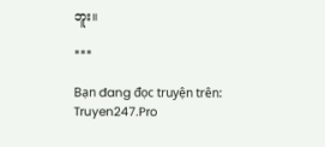ဘူး။

***

Bạn đang đọc truyện trên: Truyen247.Pro